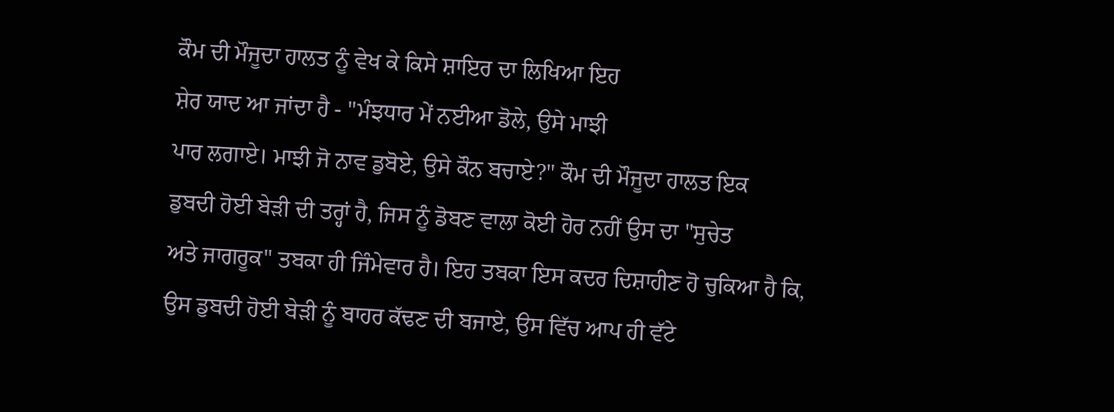ਕੌਮ ਦੀ ਮੌਜੂਦਾ ਹਾਲਤ ਨੂੰ ਵੇਖ ਕੇ ਕਿਸੇ ਸ਼ਾਇਰ ਦਾ ਲਿਖਿਆ ਇਹ
ਸ਼ੇਰ ਯਾਦ ਆ ਜਾਂਦਾ ਹੈ - "ਮੰਝਧਾਰ ਮੇਂ ਨਈਆ ਡੋਲੇ, ਉਸੇ ਮਾਝੀ
ਪਾਰ ਲਗਾਏ। ਮਾਝੀ ਜੋ ਨਾਵ ਡੁਬੋਏ, ਉਸੇ ਕੌਨ ਬਚਾਏ?" ਕੌਮ ਦੀ ਮੌਜੂਦਾ ਹਾਲਤ ਇਕ
ਡੁਬਦੀ ਹੋਈ ਬੇੜੀ ਦੀ ਤਰ੍ਹਾਂ ਹੈ, ਜਿਸ ਨੂੰ ਡੋਬਣ ਵਾਲਾ ਕੋਈ ਹੋਰ ਨਹੀਂ ਉਸ ਦਾ "ਸੁਚੇਤ
ਅਤੇ ਜਾਗਰੂਕ" ਤਬਕਾ ਹੀ ਜਿੰਮੇਵਾਰ ਹੈ। ਇਹ ਤਬਕਾ ਇਸ ਕਦਰ ਦਿਸ਼ਾਹੀਣ ਹੋ ਚੁਕਿਆ ਹੈ ਕਿ,
ਉਸ ਡੁਬਦੀ ਹੋਈ ਬੇੜੀ ਨੂੰ ਬਾਹਰ ਕੱਢਣ ਦੀ ਬਜਾਏ, ਉਸ ਵਿੱਚ ਆਪ ਹੀ ਵੱਟੇ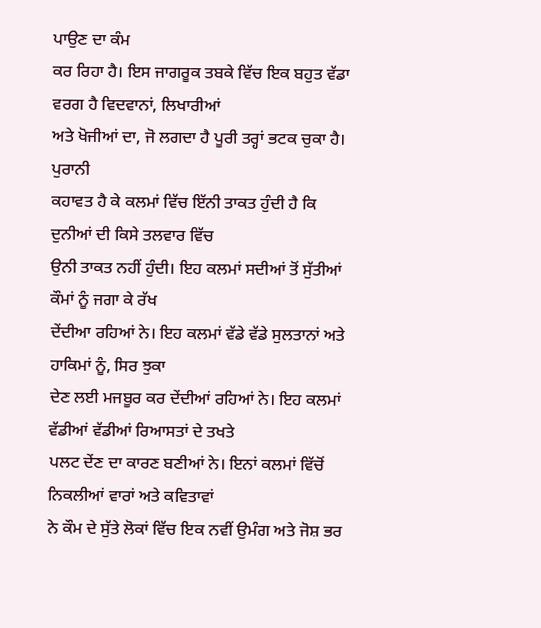ਪਾਉਣ ਦਾ ਕੰਮ
ਕਰ ਰਿਹਾ ਹੈ। ਇਸ ਜਾਗਰੂਕ ਤਬਕੇ ਵਿੱਚ ਇਕ ਬਹੁਤ ਵੱਡਾ ਵਰਗ ਹੈ ਵਿਦਵਾਨਾਂ, ਲਿਖਾਰੀਆਂ
ਅਤੇ ਖੋਜੀਆਂ ਦਾ, ਜੋ ਲਗਦਾ ਹੈ ਪੂਰੀ ਤਰ੍ਹਾਂ ਭਟਕ ਚੁਕਾ ਹੈ।
ਪੁਰਾਨੀ
ਕਹਾਵਤ ਹੈ ਕੇ ਕਲਮਾਂ ਵਿੱਚ ਇੱਨੀ ਤਾਕਤ ਹੁੰਦੀ ਹੈ ਕਿ ਦੁਨੀਆਂ ਦੀ ਕਿਸੇ ਤਲਵਾਰ ਵਿੱਚ
ਉਨੀ ਤਾਕਤ ਨਹੀਂ ਹੁੰਦੀ। ਇਹ ਕਲਮਾਂ ਸਦੀਆਂ ਤੋਂ ਸੁੱਤੀਆਂ ਕੌਮਾਂ ਨੂੰ ਜਗਾ ਕੇ ਰੱਖ
ਦੇਂਦੀਆ ਰਹਿਆਂ ਨੇ। ਇਹ ਕਲਮਾਂ ਵੱਡੇ ਵੱਡੇ ਸੁਲਤਾਨਾਂ ਅਤੇ ਹਾਕਿਮਾਂ ਨੂੰ, ਸਿਰ ਝੁਕਾ
ਦੇਣ ਲਈ ਮਜਬੂਰ ਕਰ ਦੇਂਦੀਆਂ ਰਹਿਆਂ ਨੇ। ਇਹ ਕਲਮਾਂ ਵੱਡੀਆਂ ਵੱਡੀਆਂ ਰਿਆਸਤਾਂ ਦੇ ਤਖਤੇ
ਪਲਟ ਦੇਂਣ ਦਾ ਕਾਰਣ ਬਣੀਆਂ ਨੇ। ਇਨਾਂ ਕਲਮਾਂ ਵਿੱਚੋਂ ਨਿਕਲੀਆਂ ਵਾਰਾਂ ਅਤੇ ਕਵਿਤਾਵਾਂ
ਨੇ ਕੌਮ ਦੇ ਸੁੱਤੇ ਲੋਕਾਂ ਵਿੱਚ ਇਕ ਨਵੀਂ ਉਮੰਗ ਅਤੇ ਜੋਸ਼ ਭਰ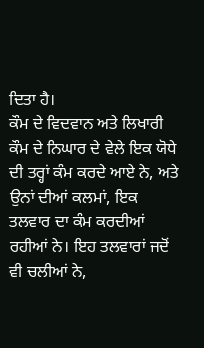ਦਿਤਾ ਹੈ।
ਕੌਮ ਦੇ ਵਿਦਵਾਨ ਅਤੇ ਲਿਖਾਰੀ ਕੌਮ ਦੇ ਨਿਘਾਰ ਦੇ ਵੇਲੇ ਇਕ ਯੋਧੇ
ਦੀ ਤਰ੍ਹਾਂ ਕੰਮ ਕਰਦੇ ਆਏ ਨੇ, ਅਤੇ ਉਨਾਂ ਦੀਆਂ ਕਲਮਾਂ, ਇਕ ਤਲਵਾਰ ਦਾ ਕੰਮ ਕਰਦੀਆਂ
ਰਹੀਆਂ ਨੇ। ਇਹ ਤਲਵਾਰਾਂ ਜਦੋਂ ਵੀ ਚਲੀਆਂ ਨੇ,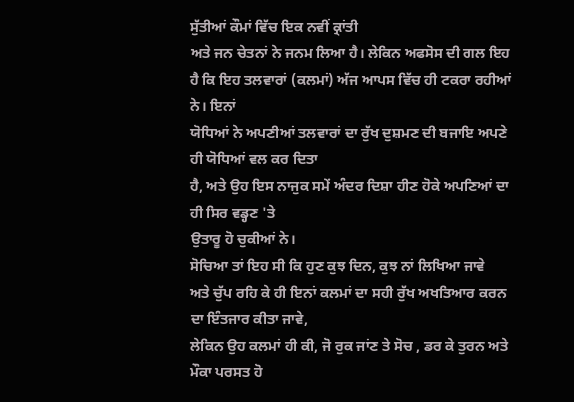ਸੁੱਤੀਆਂ ਕੌਮਾਂ ਵਿੱਚ ਇਕ ਨਵੀਂ ਕ੍ਰਾਂਤੀ
ਅਤੇ ਜਨ ਚੇਤਨਾਂ ਨੇ ਜਨਮ ਲਿਆ ਹੈ। ਲੇਕਿਨ ਅਫਸੋਸ ਦੀ ਗਲ ਇਹ
ਹੈ ਕਿ ਇਹ ਤਲਵਾਰਾਂ (ਕਲਮਾਂ) ਅੱਜ ਆਪਸ ਵਿੱਚ ਹੀ ਟਕਰਾ ਰਹੀਆਂ ਨੇ। ਇਨਾਂ
ਯੋਧਿਆਂ ਨੇ ਅਪਣੀਆਂ ਤਲਵਾਰਾਂ ਦਾ ਰੁੱਖ ਦੁਸ਼ਮਣ ਦੀ ਬਜਾਇ ਅਪਣੇ ਹੀ ਯੋਧਿਆਂ ਵਲ ਕਰ ਦਿਤਾ
ਹੈ, ਅਤੇ ਉਹ ਇਸ ਨਾਜੁਕ ਸਮੇਂ ਅੰਦਰ ਦਿਸ਼ਾ ਹੀਣ ਹੋਕੇ ਅਪਣਿਆਂ ਦਾ ਹੀ ਸਿਰ ਵਡ੍ਹਣ 'ਤੇ
ਉਤਾਰੂ ਹੋ ਚੁਕੀਆਂ ਨੇ।
ਸੋਚਿਆ ਤਾਂ ਇਹ ਸੀ ਕਿ ਹੁਣ ਕੁਝ ਦਿਨ, ਕੁਝ ਨਾਂ ਲਿਖਿਆ ਜਾਵੇ
ਅਤੇ ਚੁੱਪ ਰਹਿ ਕੇ ਹੀ ਇਨਾਂ ਕਲਮਾਂ ਦਾ ਸਹੀ ਰੁੱਖ ਅਖਤਿਆਰ ਕਰਨ ਦਾ ਇੰਤਜਾਰ ਕੀਤਾ ਜਾਵੇ,
ਲੇਕਿਨ ਉਹ ਕਲਮਾਂ ਹੀ ਕੀ, ਜੋ ਰੁਕ ਜਾਂਣ ਤੇ ਸੋਚ , ਡਰ ਕੇ ਤੁਰਨ ਅਤੇ ਮੌਕਾ ਪਰਸਤ ਹੋ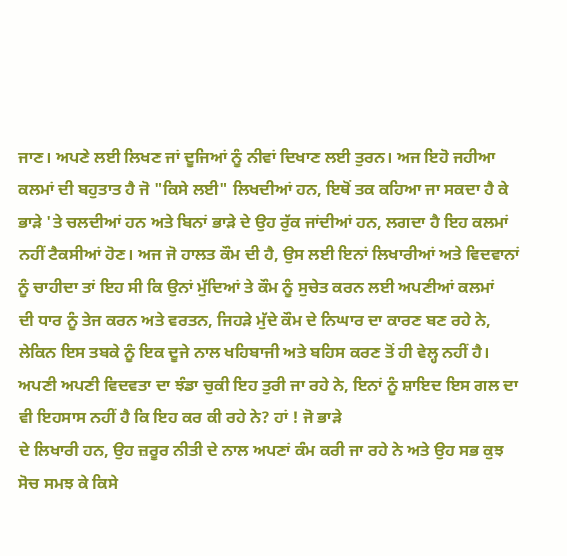ਜਾਣ। ਅਪਣੇ ਲਈ ਲਿਖਣ ਜਾਂ ਦੂਜਿਆਂ ਨੂੰ ਨੀਵਾਂ ਦਿਖਾਣ ਲਈ ਤੁਰਨ। ਅਜ ਇਹੋ ਜਹੀਆ
ਕਲਮਾਂ ਦੀ ਬਹੁਤਾਤ ਹੈ ਜੋ "ਕਿਸੇ ਲਈ" ਲਿਖਦੀਆਂ ਹਨ, ਇਥੋਂ ਤਕ ਕਹਿਆ ਜਾ ਸਕਦਾ ਹੈ ਕੇ
ਭਾੜੇ 'ਤੇ ਚਲਦੀਆਂ ਹਨ ਅਤੇ ਬਿਨਾਂ ਭਾੜੇ ਦੇ ਉਹ ਰੁੱਕ ਜਾਂਦੀਆਂ ਹਨ, ਲਗਦਾ ਹੈ ਇਹ ਕਲਮਾਂ
ਨਹੀਂ ਟੈਕਸੀਆਂ ਹੋਣ। ਅਜ ਜੋ ਹਾਲਤ ਕੌਮ ਦੀ ਹੈ, ਉਸ ਲਈ ਇਨਾਂ ਲਿਖਾਰੀਆਂ ਅਤੇ ਵਿਦਵਾਨਾਂ
ਨੂੰ ਚਾਹੀਦਾ ਤਾਂ ਇਹ ਸੀ ਕਿ ਉਨਾਂ ਮੁੱਦਿਆਂ ਤੇ ਕੌਮ ਨੂੰ ਸੁਚੇਤ ਕਰਨ ਲਈ ਅਪਣੀਆਂ ਕਲਮਾਂ
ਦੀ ਧਾਰ ਨੂੰ ਤੇਜ ਕਰਨ ਅਤੇ ਵਰਤਨ, ਜਿਹੜੇ ਮੁੱਦੇ ਕੌਮ ਦੇ ਨਿਘਾਰ ਦਾ ਕਾਰਣ ਬਣ ਰਹੇ ਨੇ,
ਲੇਕਿਨ ਇਸ ਤਬਕੇ ਨੂੰ ਇਕ ਦੂਜੇ ਨਾਲ ਖਹਿਬਾਜੀ ਅਤੇ ਬਹਿਸ ਕਰਣ ਤੋਂ ਹੀ ਵੇਲ੍ਹ ਨਹੀਂ ਹੈ।
ਅਪਣੀ ਅਪਣੀ ਵਿਦਵਤਾ ਦਾ ਝੰਡਾ ਚੁਕੀ ਇਹ ਤੁਰੀ ਜਾ ਰਹੇ ਨੇ, ਇਨਾਂ ਨੂੰ ਸ਼ਾਇਦ ਇਸ ਗਲ ਦਾ
ਵੀ ਇਹਸਾਸ ਨਹੀਂ ਹੈ ਕਿ ਇਹ ਕਰ ਕੀ ਰਹੇ ਨੇ? ਹਾਂ ! ਜੋ ਭਾੜੇ
ਦੇ ਲਿਖਾਰੀ ਹਨ, ਉਹ ਜ਼ਰੂਰ ਨੀਤੀ ਦੇ ਨਾਲ ਅਪਣਾਂ ਕੰਮ ਕਰੀ ਜਾ ਰਹੇ ਨੇ ਅਤੇ ਉਹ ਸਭ ਕੁਝ
ਸੋਚ ਸਮਝ ਕੇ ਕਿਸੇ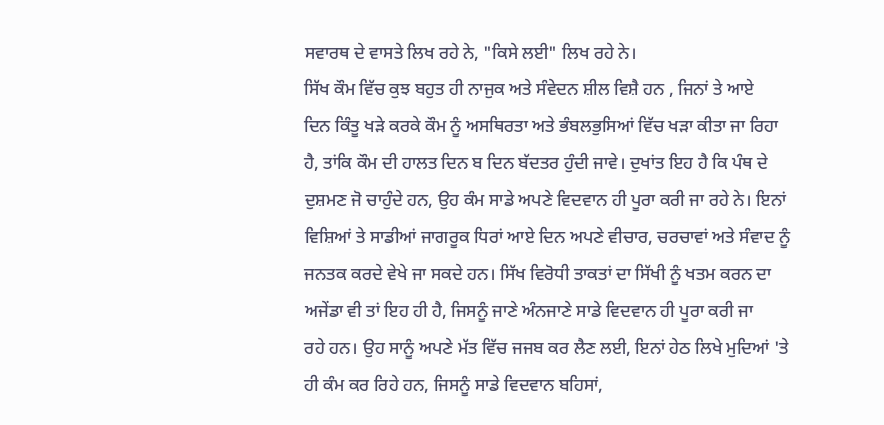ਸਵਾਰਥ ਦੇ ਵਾਸਤੇ ਲਿਖ ਰਹੇ ਨੇ, "ਕਿਸੇ ਲਈ" ਲਿਖ ਰਹੇ ਨੇ।
ਸਿੱਖ ਕੌਮ ਵਿੱਚ ਕੁਝ ਬਹੁਤ ਹੀ ਨਾਜੁਕ ਅਤੇ ਸੰਵੇਦਨ ਸ਼ੀਲ ਵਿਸ਼ੈ ਹਨ , ਜਿਨਾਂ ਤੇ ਆਏ
ਦਿਨ ਕਿੰਤੂ ਖੜੇ ਕਰਕੇ ਕੌਮ ਨੂੰ ਅਸਥਿਰਤਾ ਅਤੇ ਭੰਬਲਭੁਸਿਆਂ ਵਿੱਚ ਖੜਾ ਕੀਤਾ ਜਾ ਰਿਹਾ
ਹੈ, ਤਾਂਕਿ ਕੌਮ ਦੀ ਹਾਲਤ ਦਿਨ ਬ ਦਿਨ ਬੱਦਤਰ ਹੁੰਦੀ ਜਾਵੇ। ਦੁਖਾਂਤ ਇਹ ਹੈ ਕਿ ਪੰਥ ਦੇ
ਦੁਸ਼ਮਣ ਜੋ ਚਾਹੁੰਦੇ ਹਨ, ਉਹ ਕੰਮ ਸਾਡੇ ਅਪਣੇ ਵਿਦਵਾਨ ਹੀ ਪੂਰਾ ਕਰੀ ਜਾ ਰਹੇ ਨੇ। ਇਨਾਂ
ਵਿਸ਼ਿਆਂ ਤੇ ਸਾਡੀਆਂ ਜਾਗਰੂਕ ਧਿਰਾਂ ਆਏ ਦਿਨ ਅਪਣੇ ਵੀਚਾਰ, ਚਰਚਾਵਾਂ ਅਤੇ ਸੰਵਾਦ ਨੂੰ
ਜਨਤਕ ਕਰਦੇ ਵੇਖੇ ਜਾ ਸਕਦੇ ਹਨ। ਸਿੱਖ ਵਿਰੋਧੀ ਤਾਕਤਾਂ ਦਾ ਸਿੱਖੀ ਨੂੰ ਖਤਮ ਕਰਨ ਦਾ
ਅਜੇਂਡਾ ਵੀ ਤਾਂ ਇਹ ਹੀ ਹੈ, ਜਿਸਨੂੰ ਜਾਣੇ ਅੰਨਜਾਣੇ ਸਾਡੇ ਵਿਦਵਾਨ ਹੀ ਪੂਰਾ ਕਰੀ ਜਾ
ਰਹੇ ਹਨ। ਉਹ ਸਾਨੂੰ ਅਪਣੇ ਮੱਤ ਵਿੱਚ ਜਜਬ ਕਰ ਲੈਣ ਲਈ, ਇਨਾਂ ਹੇਠ ਲਿਖੇ ਮੁਦਿਆਂ 'ਤੇ
ਹੀ ਕੰਮ ਕਰ ਰਿਹੇ ਹਨ, ਜਿਸਨੂੰ ਸਾਡੇ ਵਿਦਵਾਨ ਬਹਿਸਾਂ,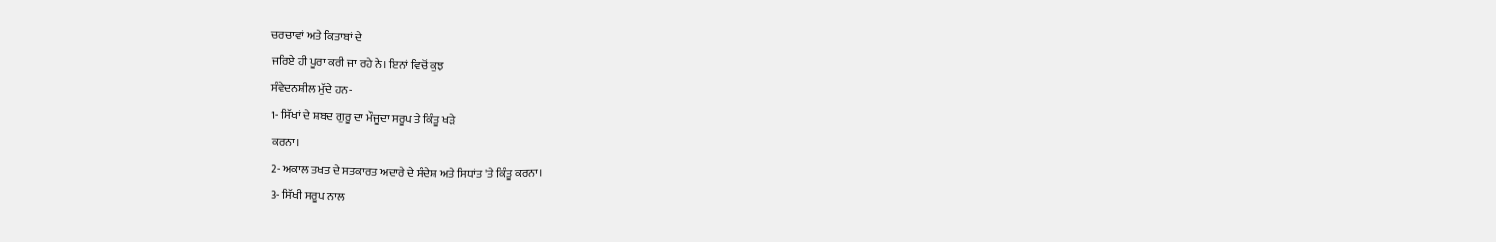ਚਰਚਾਵਾਂ ਅਤੇ ਕਿਤਾਬਾਂ ਦੇ
ਜਰਿਏ ਹੀ ਪੂਰਾ ਕਰੀ ਜਾ ਰਹੇ ਨੇ। ਇਨਾਂ ਵਿਚੋਂ ਕੁਝ
ਸੰਵੇਦਨਸ਼ੀਲ ਮੁੱਦੇ ਹਨ-
1- ਸਿੱਖਾਂ ਦੇ ਸ਼ਬਦ ਗੁਰੂ ਦਾ ਮੌਜੂਦਾ ਸਰੂਪ ਤੇ ਕਿੰਤੂ ਖੜੇ
ਕਰਨਾ।
2- ਅਕਾਲ ਤਖਤ ਦੇ ਸਤਕਾਰਤ ਅਦਾਰੇ ਦੇ ਸੰਦੇਸ਼ ਅਤੇ ਸਿਧਾਂਤ 'ਤੇ ਕਿੰਤੂ ਕਰਨਾ।
3- ਸਿੱਖੀ ਸਰੂਪ ਨਾਲ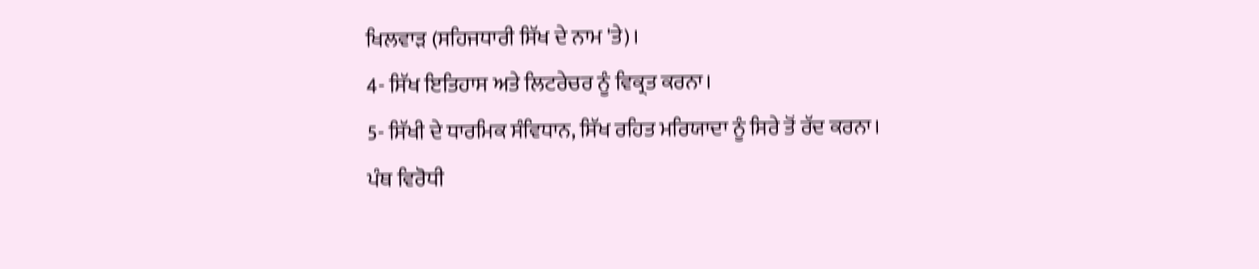ਖਿਲਵਾੜ (ਸਹਿਜਧਾਰੀ ਸਿੱਖ ਦੇ ਨਾਮ 'ਤੇ)।
4- ਸਿੱਖ ਇਤਿਹਾਸ ਅਤੇ ਲਿਟਰੇਚਰ ਨੂੰ ਵਿਕ੍ਰਤ ਕਰਨਾ।
5- ਸਿੱਖੀ ਦੇ ਧਾਰਮਿਕ ਸੰਵਿਧਾਨ, ਸਿੱਖ ਰਹਿਤ ਮਰਿਯਾਦਾ ਨੂੰ ਸਿਰੇ ਤੋਂ ਰੱਦ ਕਰਨਾ।
ਪੰਥ ਵਿਰੋਧੀ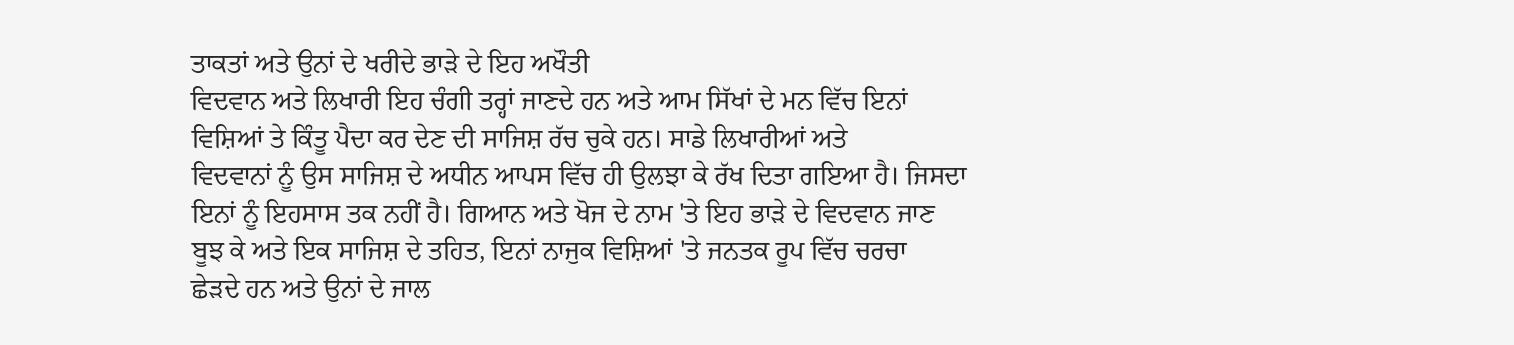ਤਾਕਤਾਂ ਅਤੇ ਉਨਾਂ ਦੇ ਖਰੀਦੇ ਭਾੜੇ ਦੇ ਇਹ ਅਖੌਤੀ
ਵਿਦਵਾਨ ਅਤੇ ਲਿਖਾਰੀ ਇਹ ਚੰਗੀ ਤਰ੍ਹਾਂ ਜਾਣਦੇ ਹਨ ਅਤੇ ਆਮ ਸਿੱਖਾਂ ਦੇ ਮਨ ਵਿੱਚ ਇਨਾਂ
ਵਿਸ਼ਿਆਂ ਤੇ ਕਿੰਤੂ ਪੈਦਾ ਕਰ ਦੇਣ ਦੀ ਸਾਜਿਸ਼ ਰੱਚ ਚੁਕੇ ਹਨ। ਸਾਡੇ ਲਿਖਾਰੀਆਂ ਅਤੇ
ਵਿਦਵਾਨਾਂ ਨੂੰ ਉਸ ਸਾਜਿਸ਼ ਦੇ ਅਧੀਨ ਆਪਸ ਵਿੱਚ ਹੀ ਉਲਝਾ ਕੇ ਰੱਖ ਦਿਤਾ ਗਇਆ ਹੈ। ਜਿਸਦਾ
ਇਨਾਂ ਨੂੰ ਇਹਸਾਸ ਤਕ ਨਹੀਂ ਹੈ। ਗਿਆਨ ਅਤੇ ਖੋਜ ਦੇ ਨਾਮ 'ਤੇ ਇਹ ਭਾੜੇ ਦੇ ਵਿਦਵਾਨ ਜਾਣ
ਬੂਝ ਕੇ ਅਤੇ ਇਕ ਸਾਜਿਸ਼ ਦੇ ਤਹਿਤ, ਇਨਾਂ ਨਾਜੁਕ ਵਿਸ਼ਿਆਂ 'ਤੇ ਜਨਤਕ ਰੂਪ ਵਿੱਚ ਚਰਚਾ
ਛੇੜਦੇ ਹਨ ਅਤੇ ਉਨਾਂ ਦੇ ਜਾਲ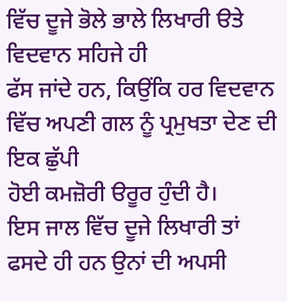ਵਿੱਚ ਦੂਜੇ ਭੋਲੇ ਭਾਲੇ ਲਿਖਾਰੀ ੳਤੇ ਵਿਦਵਾਨ ਸਹਿਜੇ ਹੀ
ਫੱਸ ਜਾਂਦੇ ਹਨ, ਕਿਉਂਕਿ ਹਰ ਵਿਦਵਾਨ ਵਿੱਚ ਅਪਣੀ ਗਲ ਨੂੰ ਪ੍ਰਮੁਖਤਾ ਦੇਣ ਦੀ ਇਕ ਛੁੱਪੀ
ਹੋਈ ਕਮਜ਼ੋਰੀ ੳਰੂਰ ਹੁੰਦੀ ਹੈ।
ਇਸ ਜਾਲ ਵਿੱਚ ਦੂਜੇ ਲਿਖਾਰੀ ਤਾਂ ਫਸਦੇ ਹੀ ਹਨ ਉਨਾਂ ਦੀ ਅਪਸੀ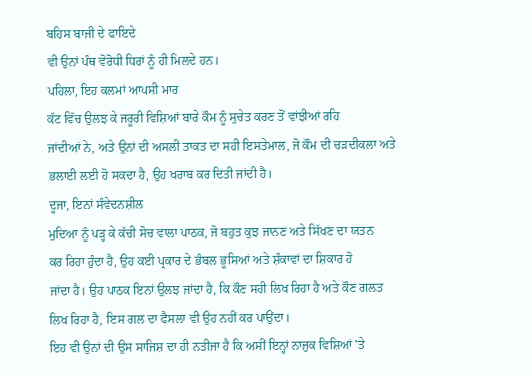ਬਹਿਸ ਬਾਜੀ ਦੇ ਫਾਇਦੇ
ਵੀ ਉਨਾਂ ਪੰਥ ਵੋਰੋਧੀ ਧਿਰਾਂ ਨੂੰ ਹੀ ਮਿਲਦੇ ਹਨ।
ਪਹਿਲਾ, ਇਹ ਕਲਮਾਂ ਆਪਸੀ ਮਾਰ
ਕੱਟ ਵਿੱਚ ਉਲਝ ਕੇ ਜਰੂਰੀ ਵਿਸ਼ਿਆਂ ਬਾਰੇ ਕੌਮ ਨੂੰ ਸੁਚੇਤ ਕਰਣ ਤੋਂ ਵਾਂਝੀਆਂ ਰਹਿ
ਜਾਂਦੀਆਂ ਨੇ, ਅਤੇ ਉਨਾਂ ਦੀ ਅਸਲੀ ਤਾਕਤ ਦਾ ਸਹੀ ਇਸਤੇਮਾਲ, ਜੋ ਕੌਮ ਦੀ ਚੜਦੀਕਲਾ ਅਤੇ
ਭਲਾਈ ਲਈ ਹੋ ਸਕਦਾ ਹੈ, ਉਹ ਖਰਾਬ ਕਰ ਦਿਤੀ ਜਾਂਦੀ ਹੈ।
ਦੂਜਾ, ਇਨਾਂ ਸੰਵੇਦਨਸ਼ੀਲ
ਮੁਦਿਆ ਨੂੰ ਪੜ੍ਹ ਕੇ ਕੱਚੀ ਸੋਚ ਵਾਲਾ ਪਾਠਕ, ਜੋ ਬਹੁਤ ਕੁਝ ਜਾਨਣ ਅਤੇ ਸਿੱਖਣ ਦਾ ਯਤਨ
ਕਰ ਰਿਹਾ ਹੁੰਦਾ ਹੈ, ਉਹ ਕਈ ਪ੍ਰਕਾਰ ਦੇ ਭੰਬਲ ਭੂਸਿਆਂ ਅਤੇ ਸ਼ੰਕਾਵਾਂ ਦਾ ਸ਼ਿਕਾਰ ਹੋ
ਜਾਂਦਾ ਹੈ। ਉਹ ਪਾਠਕ ਇਨਾਂ ਉਲਝ ਜਾਂਦਾ ਹੈ, ਕਿ ਕੌਣ ਸਹੀ ਲਿਖ ਰਿਹਾ ਹੈ ਅਤੇ ਕੌਣ ਗਲਤ
ਲਿਖ ਰਿਹਾ ਹੈ, ਇਸ ਗਲ ਦਾ ਫੈਸਲਾ ਵੀ ਉਹ ਨਹੀਂ ਕਰ ਪਾਉਂਦਾ।
ਇਹ ਵੀ ਉਨਾਂ ਦੀ ਉਸ ਸਾਜਿਸ਼ ਦਾ ਹੀ ਨਤੀਜਾ ਹੈ ਕਿ ਅਸੀਂ ਇਨ੍ਹਾਂ ਨਾਜੁਕ ਵਿਸ਼ਿਆਂ 'ਤੇ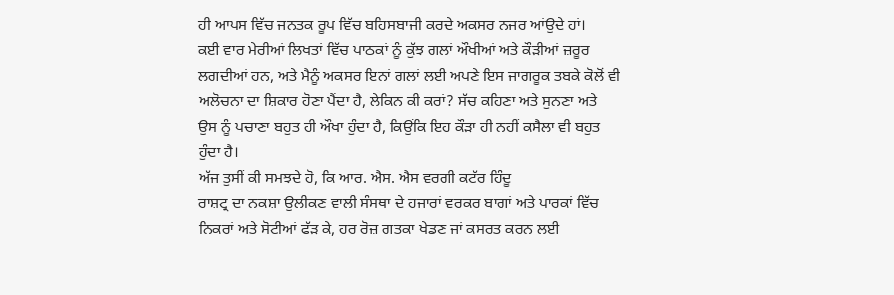ਹੀ ਆਪਸ ਵਿੱਚ ਜਨਤਕ ਰੂਪ ਵਿੱਚ ਬਹਿਸਬਾਜੀ ਕਰਦੇ ਅਕਸਰ ਨਜਰ ਆਂਉਦੇ ਹਾਂ।
ਕਈ ਵਾਰ ਮੇਰੀਆਂ ਲਿਖਤਾਂ ਵਿੱਚ ਪਾਠਕਾਂ ਨੂੰ ਕੁੱਝ ਗਲਾਂ ਔਖੀਆਂ ਅਤੇ ਕੌੜੀਆਂ ਜ਼ਰੂਰ
ਲਗਦੀਆਂ ਹਨ, ਅਤੇ ਮੈਨੂੰ ਅਕਸਰ ਇਨਾਂ ਗਲਾਂ ਲਈ ਅਪਣੇ ਇਸ ਜਾਗਰੂਕ ਤਬਕੇ ਕੋਲੋਂ ਵੀ
ਅਲੋਚਨਾ ਦਾ ਸ਼ਿਕਾਰ ਹੋਣਾ ਪੈਂਦਾ ਹੈ, ਲੇਕਿਨ ਕੀ ਕਰਾਂ? ਸੱਚ ਕਹਿਣਾ ਅਤੇ ਸੁਨਣਾ ਅਤੇ
ਉਸ ਨੂੰ ਪਚਾਣਾ ਬਹੁਤ ਹੀ ਔਖਾ ਹੁੰਦਾ ਹੈ, ਕਿਉਂਕਿ ਇਹ ਕੌੜਾ ਹੀ ਨਹੀਂ ਕਸੈਲਾ ਵੀ ਬਹੁਤ
ਹੁੰਦਾ ਹੈ।
ਅੱਜ ਤੁਸੀਂ ਕੀ ਸਮਝਦੇ ਹੋ, ਕਿ ਆਰ. ਐਸ. ਐਸ ਵਰਗੀ ਕਟੱਰ ਹਿੰਦੂ
ਰਾਸ਼ਟ੍ਰ ਦਾ ਨਕਸ਼ਾ ਉਲੀਕਣ ਵਾਲੀ ਸੰਸਥਾ ਦੇ ਹਜਾਰਾਂ ਵਰਕਰ ਬਾਗਾਂ ਅਤੇ ਪਾਰਕਾਂ ਵਿੱਚ
ਨਿਕਰਾਂ ਅਤੇ ਸੋਟੀਆਂ ਫੱੜ ਕੇ, ਹਰ ਰੋਜ਼ ਗਤਕਾ ਖੇਡਣ ਜਾਂ ਕਸਰਤ ਕਰਨ ਲਈ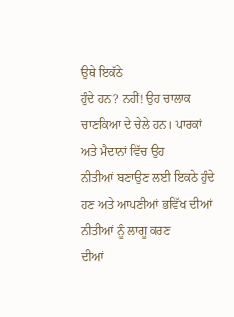ਉਥੇ ਇਕੱਠੇ
ਹੁੰਦੇ ਹਨ? ਨਹੀਂ! ਉਹ ਚਾਲਾਕ ਚਾਣਕਿਆ ਦੇ ਚੇਲੇ ਹਨ। ਪਾਰਕਾਂ ਅਤੇ ਮੈਦਾਨਾਂ ਵਿੱਚ ਉਹ
ਨੀਤੀਆਂ ਬਣਾਉਣ ਲਈ ਇਕਠੇ ਹੁੰਦੇ ਹਣ ਅਤੇ ਆਪਣੀਆਂ ਭਵਿੱਖ ਦੀਆਂ ਨੀਤੀਆਂ ਨੂੰ ਲਾਗੂ ਕਰਣ
ਦੀਆਂ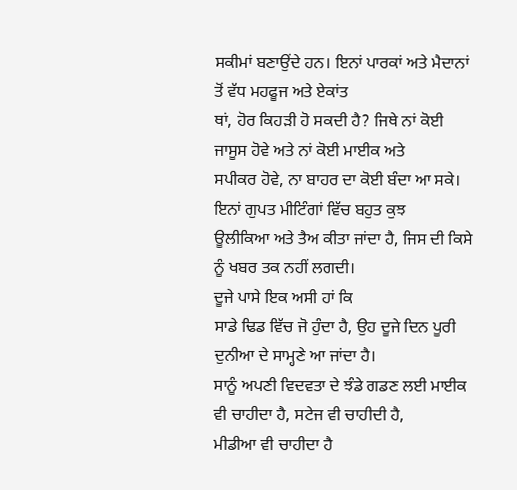ਸਕੀਮਾਂ ਬਣਾਉਂਦੇ ਹਨ। ਇਨਾਂ ਪਾਰਕਾਂ ਅਤੇ ਮੈਦਾਨਾਂ ਤੋਂ ਵੱਧ ਮਹਫੂਜ ਅਤੇ ਏਕਾਂਤ
ਥਾਂ, ਹੋਰ ਕਿਹੜੀ ਹੋ ਸਕਦੀ ਹੈ? ਜਿਥੇ ਨਾਂ ਕੋਈ ਜਾਸੂਸ ਹੋਵੇ ਅਤੇ ਨਾਂ ਕੋਈ ਮਾਈਕ ਅਤੇ
ਸਪੀਕਰ ਹੋਵੇ, ਨਾ ਬਾਹਰ ਦਾ ਕੋਈ ਬੰਦਾ ਆ ਸਕੇ। ਇਨਾਂ ਗੁਪਤ ਮੀਟਿੰਗਾਂ ਵਿੱਚ ਬਹੁਤ ਕੁਝ
ਊਲੀਕਿਆ ਅਤੇ ਤੈਅ ਕੀਤਾ ਜਾਂਦਾ ਹੈ, ਜਿਸ ਦੀ ਕਿਸੇ ਨੂੰ ਖਬਰ ਤਕ ਨਹੀਂ ਲਗਦੀ।
ਦੂਜੇ ਪਾਸੇ ਇਕ ਅਸੀ ਹਾਂ ਕਿ
ਸਾਡੇ ਢਿਡ ਵਿੱਚ ਜੋ ਹੁੰਦਾ ਹੈ, ਉਹ ਦੂਜੇ ਦਿਨ ਪੂਰੀ ਦੁਨੀਆ ਦੇ ਸਾਮ੍ਹਣੇ ਆ ਜਾਂਦਾ ਹੈ।
ਸਾਨੂੰ ਅਪਣੀ ਵਿਦਵਤਾ ਦੇ ਝੰਡੇ ਗਡਣ ਲਈ ਮਾਈਕ ਵੀ ਚਾਹੀਦਾ ਹੈ, ਸਟੇਜ ਵੀ ਚਾਹੀਦੀ ਹੈ,
ਮੀਡੀਆ ਵੀ ਚਾਹੀਦਾ ਹੈ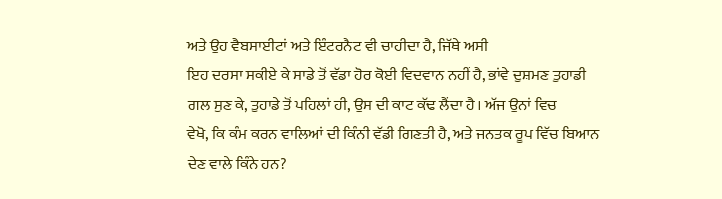ਅਤੇ ਉਹ ਵੈਬਸਾਈਟਾਂ ਅਤੇ ਇੰਟਰਨੈਟ ਵੀ ਚਾਹੀਦਾ ਹੈ, ਜਿੱਥੇ ਅਸੀ
ਇਹ ਦਰਸਾ ਸਕੀਏ ਕੇ ਸਾਡੇ ਤੋਂ ਵੱਡਾ ਹੋਰ ਕੋਈ ਵਿਦਵਾਨ ਨਹੀਂ ਹੈ, ਭਾਂਵੇ ਦੁਸ਼ਮਣ ਤੁਹਾਡੀ
ਗਲ ਸੁਣ ਕੇ, ਤੁਹਾਡੇ ਤੋਂ ਪਹਿਲਾਂ ਹੀ, ਉਸ ਦੀ ਕਾਟ ਕੱਢ ਲੈਂਦਾ ਹੈ। ਅੱਜ ਉਨਾਂ ਵਿਚ
ਵੇਖੋ, ਕਿ ਕੰਮ ਕਰਨ ਵਾਲਿਆਂ ਦੀ ਕਿੰਨੀ ਵੱਡੀ ਗਿਣਤੀ ਹੈ, ਅਤੇ ਜਨਤਕ ਰੂਪ ਵਿੱਚ ਬਿਆਨ
ਦੇਣ ਵਾਲੇ ਕਿੰਨੇ ਹਨ?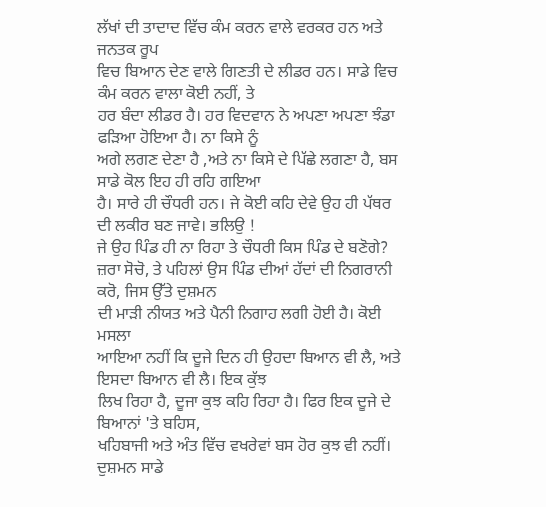ਲੱਖਾਂ ਦੀ ਤਾਦਾਦ ਵਿੱਚ ਕੰਮ ਕਰਨ ਵਾਲੇ ਵਰਕਰ ਹਨ ਅਤੇ ਜਨਤਕ ਰੂਪ
ਵਿਚ ਬਿਆਨ ਦੇਣ ਵਾਲੇ ਗਿਣਤੀ ਦੇ ਲੀਡਰ ਹਨ। ਸਾਡੇ ਵਿਚ ਕੰਮ ਕਰਨ ਵਾਲਾ ਕੋਈ ਨਹੀਂ, ਤੇ
ਹਰ ਬੰਦਾ ਲੀਡਰ ਹੈ। ਹਰ ਵਿਦਵਾਨ ਨੇ ਅਪਣਾ ਅਪਣਾ ਝੰਡਾ ਫੜਿਆ ਹੋਇਆ ਹੈ। ਨਾ ਕਿਸੇ ਨੂੰ
ਅਗੇ ਲਗਣ ਦੇਣਾ ਹੈ ,ਅਤੇ ਨਾ ਕਿਸੇ ਦੇ ਪਿੱਛੇ ਲਗਣਾ ਹੈ, ਬਸ ਸਾਡੇ ਕੋਲ ਇਹ ਹੀ ਰਹਿ ਗਇਆ
ਹੈ। ਸਾਰੇ ਹੀ ਚੌਧਰੀ ਹਨ। ਜੇ ਕੋਈ ਕਹਿ ਦੇਵੇ ਉਹ ਹੀ ਪੱਥਰ ਦੀ ਲਕੀਰ ਬਣ ਜਾਵੇ। ਭਲਿਉ !
ਜੇ ਉਹ ਪਿੰਡ ਹੀ ਨਾ ਰਿਹਾ ਤੇ ਚੌਧਰੀ ਕਿਸ ਪਿੰਡ ਦੇ ਬਣੋਗੇ?
ਜ਼ਰਾ ਸੋਚੋ, ਤੇ ਪਹਿਲਾਂ ਉਸ ਪਿੰਡ ਦੀਆਂ ਹੱਦਾਂ ਦੀ ਨਿਗਰਾਨੀ ਕਰੋ, ਜਿਸ ਉੱਤੇ ਦੁਸ਼ਮਨ
ਦੀ ਮਾੜੀ ਨੀਯਤ ਅਤੇ ਪੈਨੀ ਨਿਗਾਹ ਲਗੀ ਹੋਈ ਹੈ। ਕੋਈ ਮਸਲਾ
ਆਇਆ ਨਹੀਂ ਕਿ ਦੂਜੇ ਦਿਨ ਹੀ ਉਹਦਾ ਬਿਆਨ ਵੀ ਲੈ, ਅਤੇ ਇਸਦਾ ਬਿਆਨ ਵੀ ਲੈ। ਇਕ ਕੁੱਝ
ਲਿਖ ਰਿਹਾ ਹੈ, ਦੂਜਾ ਕੁਝ ਕਹਿ ਰਿਹਾ ਹੈ। ਫਿਰ ਇਕ ਦੂਜੇ ਦੇ ਬਿਆਨਾਂ 'ਤੇ ਬਹਿਸ,
ਖਹਿਬਾਜੀ ਅਤੇ ਅੰਤ ਵਿੱਚ ਵਖਰੇਵਾਂ ਬਸ ਹੋਰ ਕੁਝ ਵੀ ਨਹੀਂ। ਦੁਸ਼ਮਨ ਸਾਡੇ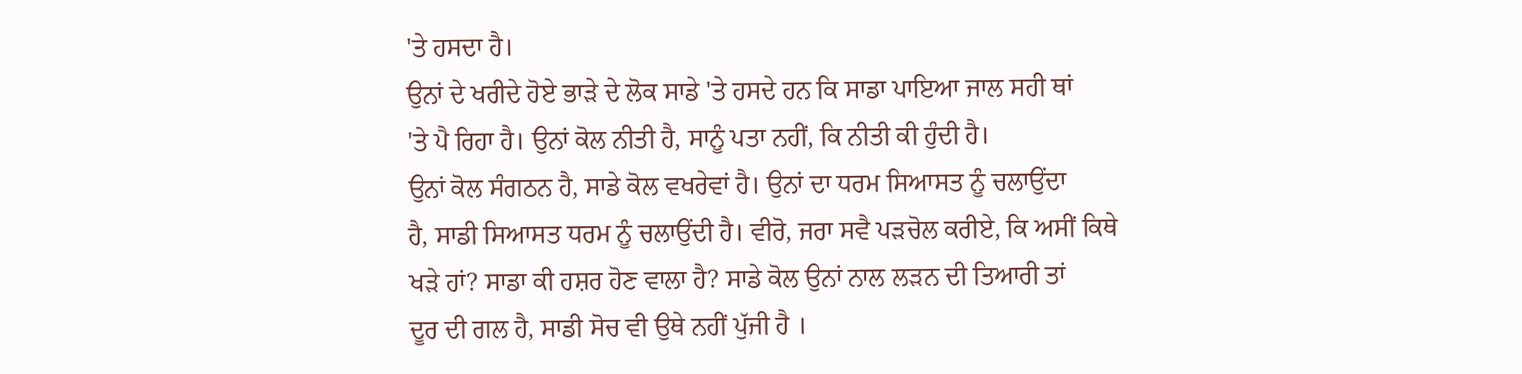'ਤੇ ਹਸਦਾ ਹੈ।
ਉਨਾਂ ਦੇ ਖਰੀਦੇ ਹੋਏ ਭਾੜੇ ਦੇ ਲੋਕ ਸਾਡੇ 'ਤੇ ਹਸਦੇ ਹਨ ਕਿ ਸਾਡਾ ਪਾਇਆ ਜਾਲ ਸਹੀ ਥਾਂ
'ਤੇ ਪੈ ਰਿਹਾ ਹੈ। ਉਨਾਂ ਕੋਲ ਨੀਤੀ ਹੈ, ਸਾਨੂੰ ਪਤਾ ਨਹੀਂ, ਕਿ ਨੀਤੀ ਕੀ ਹੁੰਦੀ ਹੈ।
ਉਨਾਂ ਕੋਲ ਸੰਗਠਨ ਹੈ, ਸਾਡੇ ਕੋਲ ਵਖਰੇਵਾਂ ਹੈ। ਉਨਾਂ ਦਾ ਧਰਮ ਸਿਆਸਤ ਨੂੰ ਚਲਾਉਂਦਾ
ਹੈ, ਸਾਡੀ ਸਿਆਸਤ ਧਰਮ ਨੂੰ ਚਲਾਉਂਦੀ ਹੈ। ਵੀਰੋ, ਜਰਾ ਸਵੈ ਪੜਚੋਲ ਕਰੀਏ, ਕਿ ਅਸੀਂ ਕਿਥੇ
ਖੜੇ ਹਾਂ? ਸਾਡਾ ਕੀ ਹਸ਼ਰ ਹੋਣ ਵਾਲਾ ਹੈ? ਸਾਡੇ ਕੋਲ ਉਨਾਂ ਨਾਲ ਲੜਨ ਦੀ ਤਿਆਰੀ ਤਾਂ
ਦੂਰ ਦੀ ਗਲ ਹੈ, ਸਾਡੀ ਸੋਚ ਵੀ ਉਥੇ ਨਹੀਂ ਪੁੱਜੀ ਹੈ ।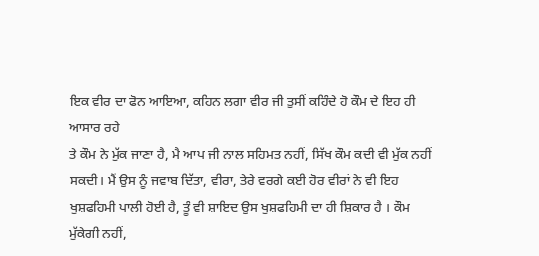ਇਕ ਵੀਰ ਦਾ ਫੋਨ ਆਇਆ, ਕਹਿਨ ਲਗਾ ਵੀਰ ਜੀ ਤੁਸੀਂ ਕਹਿੰਦੇ ਹੋ ਕੌਮ ਦੇ ਇਹ ਹੀ ਆਸਾਰ ਰਹੇ
ਤੇ ਕੌਮ ਨੇ ਮੁੱਕ ਜਾਣਾ ਹੈ, ਮੈ ਆਪ ਜੀ ਨਾਲ ਸਹਿਮਤ ਨਹੀਂ, ਸਿੱਖ ਕੌਮ ਕਦੀ ਵੀ ਮੁੱਕ ਨਹੀਂ
ਸਕਦੀ। ਮੈਂ ਉਸ ਨੂੰ ਜਵਾਬ ਦਿੱਤਾ, ਵੀਰਾ, ਤੇਰੇ ਵਰਗੇ ਕਈ ਹੋਰ ਵੀਰਾਂ ਨੇ ਵੀ ਇਹ
ਖੁਸ਼ਫਹਿਮੀ ਪਾਲੀ ਹੋਈ ਹੈ, ਤੂੰ ਵੀ ਸ਼ਾਇਦ ਉਸ ਖੁਸ਼ਫਹਿਮੀ ਦਾ ਹੀ ਸ਼ਿਕਾਰ ਹੈ । ਕੌਮ
ਮੁੱਕੇਗੀ ਨਹੀਂ,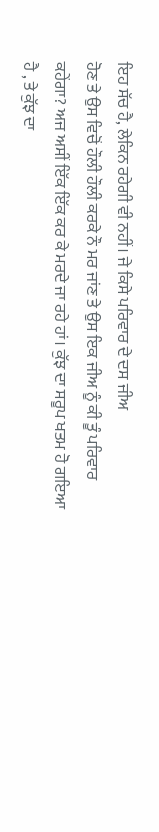ਇਹ ਸੱਚ ਹੈ, ਲੇਕਿਨ ਰਹੇਗੀ ਵੀ ਨਹੀਂ। ਜੇ ਕਿਸੇ ਪਰਿਵਾਰ ਦੇ ਦਸ ਜੀਅ
ਹੋਣ ਤੇ ਉਸ ਵਿਚੋਂ ਹੌਲੀ ਹੌਲੀ ਕਰਕੇ ਨੌ ਮਰ ਜਾਂਣ ਤੇ ਉਸ ਇਕ ਜੀਅ ਨੂੰ ਕੀ ਤੂੰ ਪਰਿਵਾਰ
ਕਹੇਂਗਾ? ਅਜ ਅਸੀਂ ਇੱਕ ਇੱਕ ਕਰ ਕੇ ਮਰਦੇ ਜਾ ਰਹੇ ਹਾਂ। ਕੁੱਝ ਦਾ ਸਰੂਪ ਖਤਮ ਹੋ ਗਇਆ
ਹੈ , ਤੇ ਕੁੱਝ ਦਾ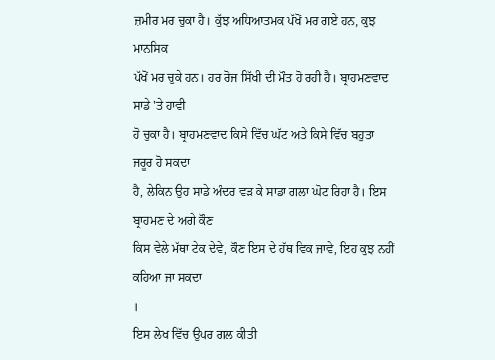ਜ਼ਮੀਰ ਮਰ ਚੁਕਾ ਹੈ। ਕੁੱਝ ਅਧਿਆਤਮਕ ਪੱਖੋਂ ਮਰ ਗਏ ਹਨ, ਕੁਝ ਮਾਨਸਿਕ
ਪੱਖੋਂ ਮਰ ਚੁਕੇ ਹਨ। ਹਰ ਰੋਜ ਸਿੱਖੀ ਦੀ ਮੌਤ ਹੋ ਰਹੀ ਹੈ। ਬ੍ਰਾਹਮਣਵਾਦ ਸਾਡੇ 'ਤੇ ਹਾਵੀ
ਹੋ ਚੁਕਾ ਹੈ। ਬ੍ਰਾਹਮਣਵਾਦ ਕਿਸੇ ਵਿੱਚ ਘੱਟ ਅਤੇ ਕਿਸੇ ਵਿੱਚ ਬਹੁਤਾ ਜਰੂਰ ਹੋ ਸਕਦਾ
ਹੈ, ਲੇਕਿਨ ਉਹ ਸਾਡੇ ਅੰਦਰ ਵੜ ਕੇ ਸਾਡਾ ਗਲਾ ਘੋਟ ਰਿਹਾ ਹੈ। ਇਸ ਬ੍ਰਾਹਮਣ ਦੇ ਅਗੇ ਕੌਣ
ਕਿਸ ਵੇਲੇ ਮੱਥਾ ਟੇਕ ਦੇਵੇ, ਕੌਣ ਇਸ ਦੇ ਹੱਥ ਵਿਕ ਜਾਵੇ, ਇਹ ਕੁਝ ਨਹੀਂ ਕਹਿਆ ਜਾ ਸਕਦਾ
।
ਇਸ ਲੇਖ ਵਿੱਚ ਉਪਰ ਗਲ ਕੀਤੀ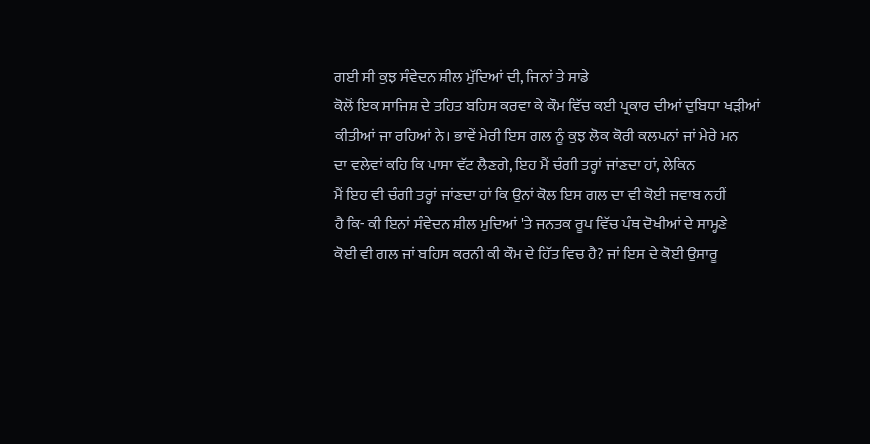ਗਈ ਸੀ ਕੁਝ ਸੰਵੇਦਨ ਸ਼ੀਲ ਮੁੱਦਿਆਂ ਦੀ, ਜਿਨਾਂ ਤੇ ਸਾਡੇ
ਕੋਲੋਂ ਇਕ ਸਾਜਿਸ਼ ਦੇ ਤਹਿਤ ਬਹਿਸ ਕਰਵਾ ਕੇ ਕੌਮ ਵਿੱਚ ਕਈ ਪ੍ਰਕਾਰ ਦੀਆਂ ਦੁਬਿਧਾ ਖੜੀਆਂ
ਕੀਤੀਆਂ ਜਾ ਰਹਿਆਂ ਨੇ। ਭਾਵੇਂ ਮੇਰੀ ਇਸ ਗਲ ਨੂੰ ਕੁਝ ਲੋਕ ਕੋਰੀ ਕਲਪਨਾਂ ਜਾਂ ਮੇਰੇ ਮਨ
ਦਾ ਵਲੇਵਾਂ ਕਹਿ ਕਿ ਪਾਸਾ ਵੱਟ ਲੈਣਗੇ, ਇਹ ਮੈਂ ਚੰਗੀ ਤਰ੍ਹਾਂ ਜਾਂਣਦਾ ਹਾਂ, ਲੇਕਿਨ
ਮੈਂ ਇਹ ਵੀ ਚੰਗੀ ਤਰ੍ਹਾਂ ਜਾਂਣਦਾ ਹਾਂ ਕਿ ਉਨਾਂ ਕੋਲ ਇਸ ਗਲ ਦਾ ਵੀ ਕੋਈ ਜਵਾਬ ਨਹੀਂ
ਹੈ ਕਿ- ਕੀ ਇਨਾਂ ਸੰਵੇਦਨ ਸ਼ੀਲ ਮੁਦਿਆਂ 'ਤੇ ਜਨਤਕ ਰੂਪ ਵਿੱਚ ਪੰਥ ਦੋਖੀਆਂ ਦੇ ਸਾਮ੍ਹਣੇ
ਕੋਈ ਵੀ ਗਲ ਜਾਂ ਬਹਿਸ ਕਰਨੀ ਕੀ ਕੌਮ ਦੇ ਹਿੱਤ ਵਿਚ ਹੈ? ਜਾਂ ਇਸ ਦੇ ਕੋਈ ਉਸਾਰੂ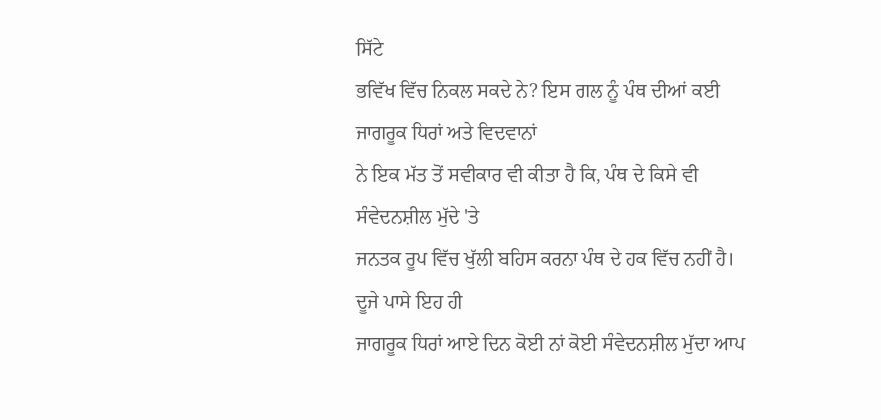ਸਿੱਟੇ
ਭਵਿੱਖ ਵਿੱਚ ਨਿਕਲ ਸਕਦੇ ਨੇ? ਇਸ ਗਲ ਨੂੰ ਪੰਥ ਦੀਆਂ ਕਈ ਜਾਗਰੂਕ ਧਿਰਾਂ ਅਤੇ ਵਿਦਵਾਨਾਂ
ਨੇ ਇਕ ਮੱਤ ਤੋਂ ਸਵੀਕਾਰ ਵੀ ਕੀਤਾ ਹੈ ਕਿ, ਪੰਥ ਦੇ ਕਿਸੇ ਵੀ ਸੰਵੇਦਨਸ਼ੀਲ ਮੁੱਦੇ 'ਤੇ
ਜਨਤਕ ਰੂਪ ਵਿੱਚ ਖੁੱਲੀ ਬਹਿਸ ਕਰਨਾ ਪੰਥ ਦੇ ਹਕ ਵਿੱਚ ਨਹੀਂ ਹੈ। ਦੂਜੇ ਪਾਸੇ ਇਹ ਹੀ
ਜਾਗਰੂਕ ਧਿਰਾਂ ਆਏ ਦਿਨ ਕੋਈ ਨਾਂ ਕੋਈ ਸੰਵੇਦਨਸ਼ੀਲ ਮੁੱਦਾ ਆਪ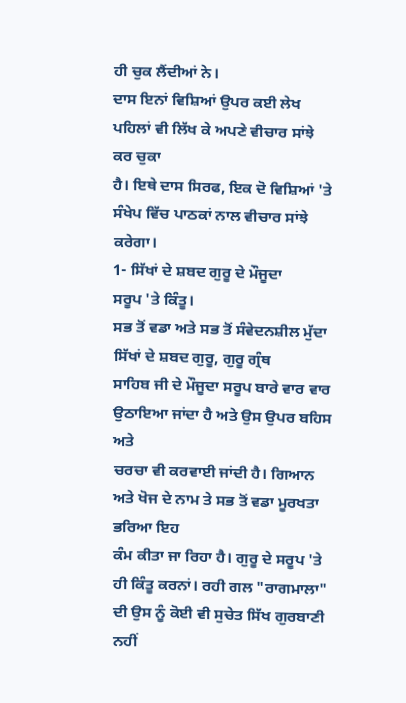ਹੀ ਚੁਕ ਲੈਂਦੀਆਂ ਨੇ।
ਦਾਸ ਇਨਾਂ ਵਿਸ਼ਿਆਂ ਉਪਰ ਕਈ ਲੇਖ ਪਹਿਲਾਂ ਵੀ ਲਿੱਖ ਕੇ ਅਪਣੇ ਵੀਚਾਰ ਸਾਂਝੇ ਕਰ ਚੁਕਾ
ਹੈ। ਇਥੇ ਦਾਸ ਸਿਰਫ, ਇਕ ਦੋ ਵਿਸ਼ਿਆਂ 'ਤੇ ਸੰਖੇਪ ਵਿੱਚ ਪਾਠਕਾਂ ਨਾਲ ਵੀਚਾਰ ਸਾਂਝੇ
ਕਰੇਗਾ।
1- ਸਿੱਖਾਂ ਦੇ ਸ਼ਬਦ ਗੁਰੂ ਦੇ ਮੌਜੂਦਾ
ਸਰੂਪ 'ਤੇ ਕਿੰਤੂ।
ਸਭ ਤੋਂ ਵਡਾ ਅਤੇ ਸਭ ਤੋਂ ਸੰਵੇਦਨਸ਼ੀਲ ਮੁੱਦਾ ਸਿੱਖਾਂ ਦੇ ਸ਼ਬਦ ਗੁਰੂ, ਗੁਰੂ ਗ੍ਰੰਥ
ਸਾਹਿਬ ਜੀ ਦੇ ਮੌਜੂਦਾ ਸਰੂਪ ਬਾਰੇ ਵਾਰ ਵਾਰ ਉਠਾਇਆ ਜਾਂਦਾ ਹੈ ਅਤੇ ਉਸ ਉਪਰ ਬਹਿਸ ਅਤੇ
ਚਰਚਾ ਵੀ ਕਰਵਾਈ ਜਾਂਦੀ ਹੈ। ਗਿਆਨ ਅਤੇ ਖੋਜ ਦੇ ਨਾਮ ਤੇ ਸਭ ਤੋਂ ਵਡਾ ਮੂਰਖਤਾ ਭਰਿਆ ਇਹ
ਕੰਮ ਕੀਤਾ ਜਾ ਰਿਹਾ ਹੈ। ਗੁਰੂ ਦੇ ਸਰੂਪ 'ਤੇ ਹੀ ਕਿੰਤੂ ਕਰਨਾਂ। ਰਹੀ ਗਲ "ਰਾਗਮਾਲਾ"
ਦੀ ਉਸ ਨੂੰ ਕੋਈ ਵੀ ਸੁਚੇਤ ਸਿੱਖ ਗੁਰਬਾਣੀ ਨਹੀਂ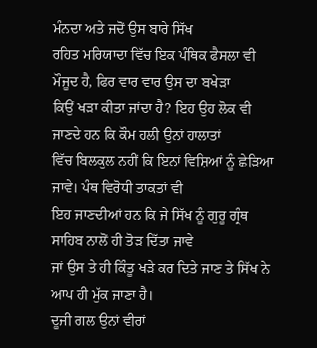ਮੰਨਦਾ ਅਤੇ ਜਦੋਂ ਉਸ ਬਾਰੇ ਸਿੱਖ
ਰਹਿਤ ਮਰਿਯਾਦਾ ਵਿੱਚ ਇਕ ਪੰਥਿਕ ਫੈਸਲਾ ਵੀ ਮੌਜੂਦ ਹੈ, ਫਿਰ ਵਾਰ ਵਾਰ ਉਸ ਦਾ ਬਖੇੜਾ
ਕਿਉਂ ਖੜਾ ਕੀਤਾ ਜਾਂਦਾ ਹੈ? ਇਹ ਉਹ ਲੋਕ ਵੀ ਜਾਣਦੇ ਹਨ ਕਿ ਕੌਮ ਹਲੀ ਉਨਾਂ ਹਾਲਾਤਾਂ
ਵਿੱਚ ਬਿਲਕੁਲ ਨਹੀਂ ਕਿ ਇਨਾਂ ਵਿਸ਼ਿਆਂ ਨੂੰ ਛੇਡ਼ਿਆ ਜਾਵੇ। ਪੰਥ ਵਿਰੋਧੀ ਤਾਕਤਾਂ ਵੀ
ਇਹ ਜਾਣਦੀਆਂ ਹਨ ਕਿ ਜੇ ਸਿੱਖ ਨੂੰ ਗੁਰੂ ਗ੍ਰੰਥ ਸਾਹਿਬ ਨਾਲੋਂ ਹੀ ਤੋੜ ਦਿੱਤਾ ਜਾਵੇ
ਜਾਂ ਉਸ ਤੇ ਹੀ ਕਿੰਤੂ ਖੜੇ ਕਰ ਦਿਤੇ ਜਾਣ ਤੇ ਸਿੱਖ ਨੇ ਆਪ ਹੀ ਮੁੱਕ ਜਾਣਾ ਹੈ।
ਦੂਜੀ ਗਲ ਉਨਾਂ ਵੀਰਾਂ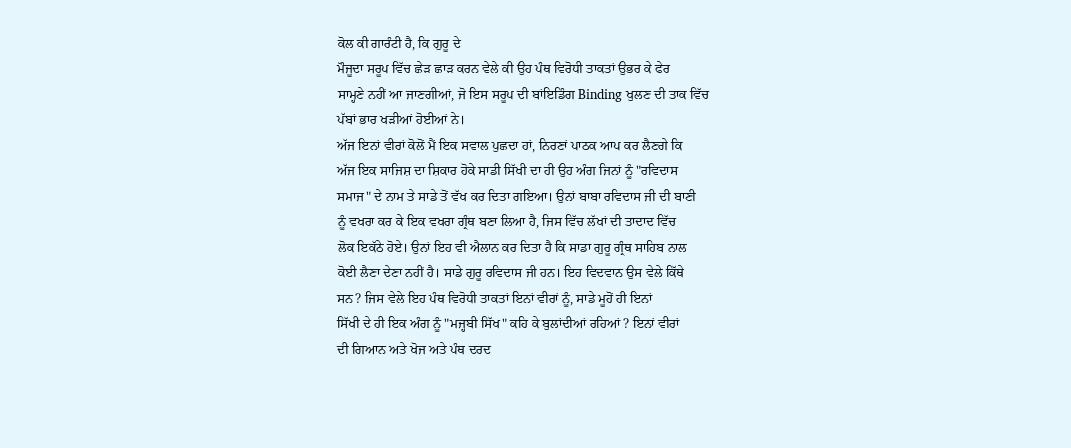ਕੋਲ ਕੀ ਗਾਰੰਟੀ ਹੈ, ਕਿ ਗੁਰੂ ਦੇ
ਮੌਜੂਦਾ ਸਰੂਪ ਵਿੱਚ ਛੇੜ ਛਾੜ ਕਰਨ ਵੇਲੇ ਕੀ ਉਹ ਪੰਥ ਵਿਰੋਧੀ ਤਾਕਤਾਂ ਉਭਰ ਕੇ ਫੇਰ
ਸਾਮ੍ਹਣੇ ਨਹੀਂ ਆ ਜਾਣਗੀਆਂ, ਜੋ ਇਸ ਸਰੂਪ ਦੀ ਬਾਂਇਡਿੰਗ Binding ਖੁਲਣ ਦੀ ਤਾਕ ਵਿੱਚ
ਪੱਬਾਂ ਭਾਰ ਖੜੀਆਂ ਹੋਈਆਂ ਨੇ।
ਅੱਜ ਇਨਾਂ ਵੀਰਾਂ ਕੋਲੋਂ ਮੈਂ ਇਕ ਸਵਾਲ ਪੁਛਦਾ ਹਾਂ, ਨਿਰਣਾਂ ਪਾਠਕ ਆਪ ਕਰ ਲੈਣਗੇ ਕਿ
ਅੱਜ ਇਕ ਸਾਜਿਸ਼ ਦਾ ਸ਼ਿਕਾਰ ਹੋਕੇ ਸਾਡੀ ਸਿੱਖੀ ਦਾ ਹੀ ਉਹ ਅੰਗ ਜਿਨਾਂ ਨੂੰ "ਰਵਿਦਾਸ
ਸਮਾਜ" ਦੇ ਨਾਮ ਤੇ ਸਾਡੇ ਤੋਂ ਵੱਖ ਕਰ ਦਿਤਾ ਗਇਆ। ਉਨਾਂ ਬਾਬਾ ਰਵਿਦਾਸ ਜੀ ਦੀ ਬਾਣੀ
ਨੂੰ ਵਖਰਾ ਕਰ ਕੇ ਇਕ ਵਖਰਾ ਗ੍ਰੰਥ ਬਣਾ ਲਿਆ ਹੈ, ਜਿਸ ਵਿੱਚ ਲੱਖਾਂ ਦੀ ਤਾਦਾਦ ਵਿੱਚ
ਲੋਕ ਇਕੱਠੇ ਹੋਏ। ਉਨਾਂ ਇਹ ਵੀ ਐਲਾਨ ਕਰ ਦਿਤਾ ਹੈ ਕਿ ਸਾਡਾ ਗੁਰੂ ਗ੍ਰੰਥ ਸਾਹਿਬ ਨਾਲ
ਕੋਈ ਲੈਣਾ ਦੇਣਾ ਨਹੀਂ ਹੈ। ਸਾਡੇ ਗੁਰੂ ਰਵਿਦਾਸ ਜੀ ਹਨ। ਇਹ ਵਿਦਵਾਨ ਉਸ ਵੇਲੇ ਕਿੱਥੇ
ਸਨ? ਜਿਸ ਵੇਲੇ ਇਹ ਪੰਥ ਵਿਰੋਧੀ ਤਾਕਤਾਂ ਇਨਾਂ ਵੀਰਾਂ ਨੂੰ, ਸਾਡੇ ਮੂਹੋਂ ਹੀ ਇਨਾਂ
ਸਿੱਖੀ ਦੇ ਹੀ ਇਕ ਅੰਗ ਨੂੰ "ਮਜ੍ਹਬੀ ਸਿੱਖ" ਕਹਿ ਕੇ ਬੁਲਾਂਦੀਆਂ ਰਹਿਆਂ ? ਇਨਾਂ ਵੀਰਾਂ
ਦੀ ਗਿਆਨ ਅਤੇ ਖੋਜ ਅਤੇ ਪੰਥ ਦਰਦ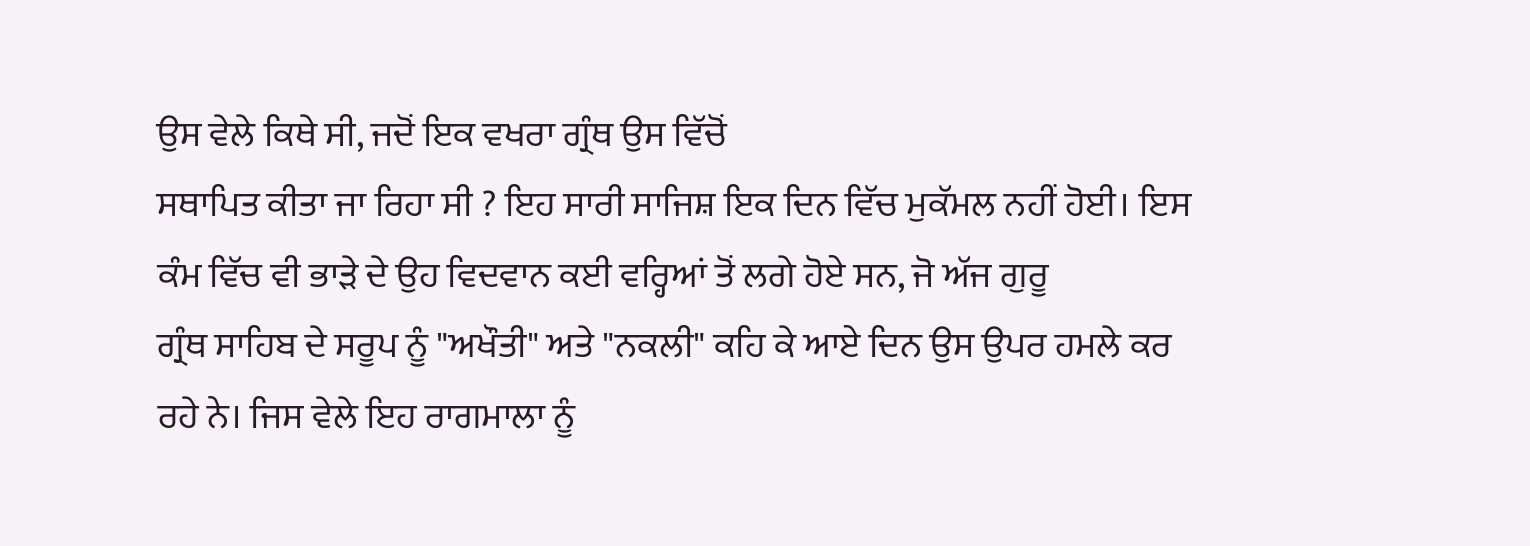ਉਸ ਵੇਲੇ ਕਿਥੇ ਸੀ, ਜਦੋਂ ਇਕ ਵਖਰਾ ਗ੍ਰੰਥ ਉਸ ਵਿੱਚੋਂ
ਸਥਾਪਿਤ ਕੀਤਾ ਜਾ ਰਿਹਾ ਸੀ ? ਇਹ ਸਾਰੀ ਸਾਜਿਸ਼ ਇਕ ਦਿਨ ਵਿੱਚ ਮੁਕੱਮਲ ਨਹੀਂ ਹੋਈ। ਇਸ
ਕੰਮ ਵਿੱਚ ਵੀ ਭਾੜੇ ਦੇ ਉਹ ਵਿਦਵਾਨ ਕਈ ਵਰ੍ਹਿਆਂ ਤੋਂ ਲਗੇ ਹੋਏ ਸਨ, ਜੋ ਅੱਜ ਗੁਰੂ
ਗ੍ਰੰਥ ਸਾਹਿਬ ਦੇ ਸਰੂਪ ਨੂੰ "ਅਖੌਤੀ" ਅਤੇ "ਨਕਲੀ" ਕਹਿ ਕੇ ਆਏ ਦਿਨ ਉਸ ਉਪਰ ਹਮਲੇ ਕਰ
ਰਹੇ ਨੇ। ਜਿਸ ਵੇਲੇ ਇਹ ਰਾਗਮਾਲਾ ਨੂੰ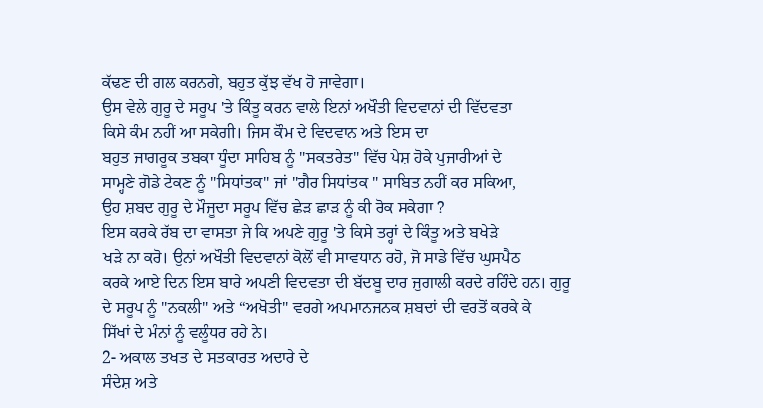ਕੱਢਣ ਦੀ ਗਲ ਕਰਨਗੇ, ਬਹੁਤ ਕੁੱਝ ਵੱਖ ਹੋ ਜਾਵੇਗਾ।
ਉਸ ਵੇਲੇ ਗੁਰੂ ਦੇ ਸਰੂਪ 'ਤੇ ਕਿੰਤੂ ਕਰਨ ਵਾਲੇ ਇਨਾਂ ਅਖੌਤੀ ਵਿਦਵਾਨਾਂ ਦੀ ਵਿੱਦਵਤਾ
ਕਿਸੇ ਕੰਮ ਨਹੀਂ ਆ ਸਕੇਗੀ। ਜਿਸ ਕੌਮ ਦੇ ਵਿਦਵਾਨ ਅਤੇ ਇਸ ਦਾ
ਬਹੁਤ ਜਾਗਰੂਕ ਤਬਕਾ ਧੂੰਦਾ ਸਾਹਿਬ ਨੂੰ "ਸਕਤਰੇਤ" ਵਿੱਚ ਪੇਸ਼ ਹੋਕੇ ਪੁਜਾਰੀਆਂ ਦੇ
ਸਾਮ੍ਹਣੇ ਗੋਡੇ ਟੇਕਣ ਨੂੰ "ਸਿਧਾਂਤਕ" ਜਾਂ "ਗੈਰ ਸਿਧਾਂਤਕ " ਸਾਬਿਤ ਨਹੀਂ ਕਰ ਸਕਿਆ,
ਉਹ ਸ਼ਬਦ ਗੁਰੂ ਦੇ ਮੌਜੂਦਾ ਸਰੂਪ ਵਿੱਚ ਛੇੜ ਛਾੜ ਨੂੰ ਕੀ ਰੋਕ ਸਕੇਗਾ ?
ਇਸ ਕਰਕੇ ਰੱਬ ਦਾ ਵਾਸਤਾ ਜੇ ਕਿ ਅਪਣੇ ਗੁਰੂ 'ਤੇ ਕਿਸੇ ਤਰ੍ਹਾਂ ਦੇ ਕਿੰਤੂ ਅਤੇ ਬਖੇੜੇ
ਖੜੇ ਨਾ ਕਰੋ। ਉਨਾਂ ਅਖੌਤੀ ਵਿਦਵਾਨਾਂ ਕੋਲੋਂ ਵੀ ਸਾਵਧਾਨ ਰਹੋ, ਜੋ ਸਾਡੇ ਵਿੱਚ ਘੁਸਪੈਠ
ਕਰਕੇ ਆਏ ਦਿਨ ਇਸ ਬਾਰੇ ਅਪਣੀ ਵਿਦਵਤਾ ਦੀ ਬੱਦਬੂ ਦਾਰ ਜੁਗਾਲੀ ਕਰਦੇ ਰਹਿੰਦੇ ਹਨ। ਗੁਰੂ
ਦੇ ਸਰੂਪ ਨੂੰ "ਨਕਲੀ" ਅਤੇ “ਅਖੋਤੀ" ਵਰਗੇ ਅਪਮਾਨਜਨਕ ਸ਼ਬਦਾਂ ਦੀ ਵਰਤੋਂ ਕਰਕੇ ਕੇ
ਸਿੱਖਾਂ ਦੇ ਮੰਨਾਂ ਨੂੰ ਵਲੂੰਧਰ ਰਹੇ ਨੇ।
2- ਅਕਾਲ ਤਖਤ ਦੇ ਸਤਕਾਰਤ ਅਦਾਰੇ ਦੇ
ਸੰਦੇਸ਼ ਅਤੇ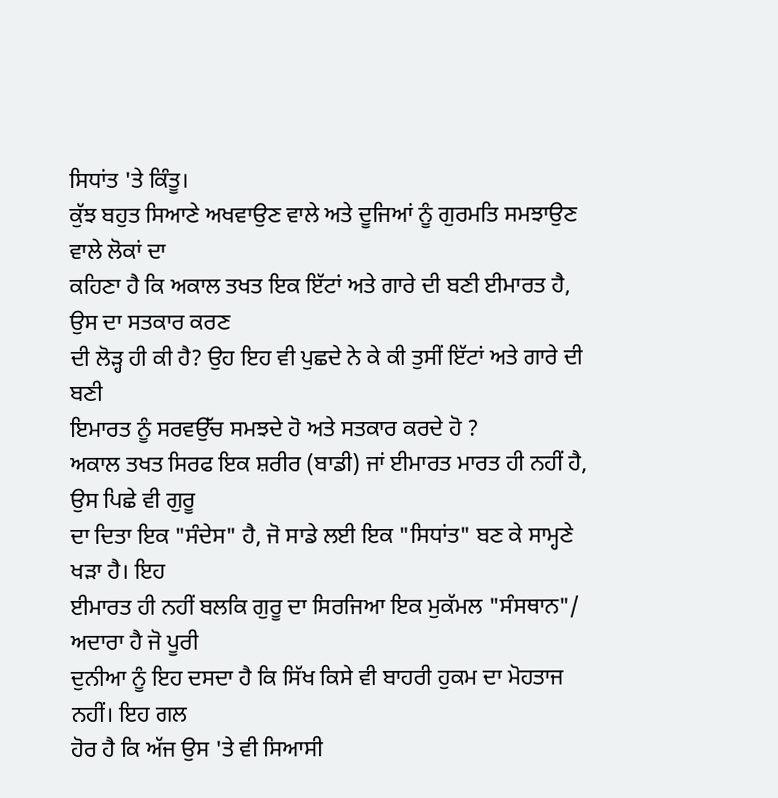ਸਿਧਾਂਤ 'ਤੇ ਕਿੰਤੂ।
ਕੁੱਝ ਬਹੁਤ ਸਿਆਣੇ ਅਖਵਾਉਣ ਵਾਲੇ ਅਤੇ ਦੂਜਿਆਂ ਨੂੰ ਗੁਰਮਤਿ ਸਮਝਾਉਣ ਵਾਲੇ ਲੋਕਾਂ ਦਾ
ਕਹਿਣਾ ਹੈ ਕਿ ਅਕਾਲ ਤਖਤ ਇਕ ਇੱਟਾਂ ਅਤੇ ਗਾਰੇ ਦੀ ਬਣੀ ਈਮਾਰਤ ਹੈ, ਉਸ ਦਾ ਸਤਕਾਰ ਕਰਣ
ਦੀ ਲੋੜ੍ਹ ਹੀ ਕੀ ਹੈ? ਉਹ ਇਹ ਵੀ ਪੁਛਦੇ ਨੇ ਕੇ ਕੀ ਤੁਸੀਂ ਇੱਟਾਂ ਅਤੇ ਗਾਰੇ ਦੀ ਬਣੀ
ਇਮਾਰਤ ਨੂੰ ਸਰਵਉੱਚ ਸਮਝਦੇ ਹੋ ਅਤੇ ਸਤਕਾਰ ਕਰਦੇ ਹੋ ?
ਅਕਾਲ ਤਖਤ ਸਿਰਫ ਇਕ ਸ਼ਰੀਰ (ਬਾਡੀ) ਜਾਂ ਈਮਾਰਤ ਮਾਰਤ ਹੀ ਨਹੀਂ ਹੈ, ਉਸ ਪਿਛੇ ਵੀ ਗੁਰੂ
ਦਾ ਦਿਤਾ ਇਕ "ਸੰਦੇਸ" ਹੈ, ਜੋ ਸਾਡੇ ਲਈ ਇਕ "ਸਿਧਾਂਤ" ਬਣ ਕੇ ਸਾਮ੍ਹਣੇ ਖਡ਼ਾ ਹੈ। ਇਹ
ਈਮਾਰਤ ਹੀ ਨਹੀਂ ਬਲਕਿ ਗੁਰੂ ਦਾ ਸਿਰਜਿਆ ਇਕ ਮੁਕੱਮਲ "ਸੰਸਥਾਨ"/ ਅਦਾਰਾ ਹੈ ਜੋ ਪੂਰੀ
ਦੁਨੀਆ ਨੂੰ ਇਹ ਦਸਦਾ ਹੈ ਕਿ ਸਿੱਖ ਕਿਸੇ ਵੀ ਬਾਹਰੀ ਹੁਕਮ ਦਾ ਮੋਹਤਾਜ ਨਹੀਂ। ਇਹ ਗਲ
ਹੋਰ ਹੈ ਕਿ ਅੱਜ ਉਸ 'ਤੇ ਵੀ ਸਿਆਸੀ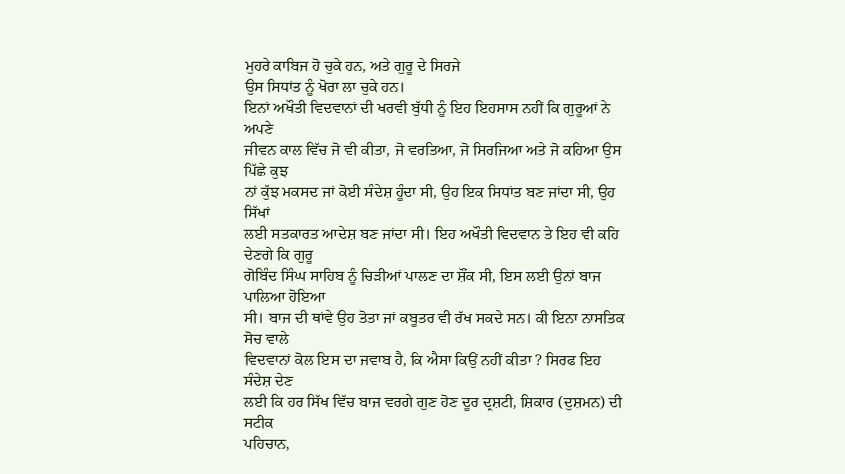ਮੁਹਰੇ ਕਾਬਿਜ ਹੋ ਚੁਕੇ ਹਨ, ਅਤੇ ਗੁਰੂ ਦੇ ਸਿਰਜੇ
ਉਸ ਸਿਧਾਂਤ ਨੂੰ ਖੋਰਾ ਲਾ ਚੁਕੇ ਹਨ।
ਇਨਾਂ ਅਖੌਤੀ ਵਿਦਵਾਨਾਂ ਦੀ ਖਰਵੀ ਬੁੱਧੀ ਨੂੰ ਇਹ ਇਹਸਾਸ ਨਹੀਂ ਕਿ ਗੁਰੂਆਂ ਨੇ ਅਪਣੇ
ਜੀਵਨ ਕਾਲ ਵਿੱਚ ਜੋ ਵੀ ਕੀਤਾ, ਜੋ ਵਰਤਿਆ, ਜੋ ਸਿਰਜਿਆ ਅਤੇ ਜੋ ਕਹਿਆ ਉਸ ਪਿੱਛੇ ਕੁਝ
ਨਾਂ ਕੁੱਝ ਮਕਸਦ ਜਾਂ ਕੋਈ ਸੰਦੇਸ਼ ਹੂੰਦਾ ਸੀ, ਉਹ ਇਕ ਸਿਧਾਂਤ ਬਣ ਜਾਂਦਾ ਸੀ, ਉਹ ਸਿੱਖਾਂ
ਲਈ ਸਤਕਾਰਤ ਆਦੇਸ਼ ਬਣ ਜਾਂਦਾ ਸੀ। ਇਹ ਅਖੌਤੀ ਵਿਦਵਾਨ ਤੇ ਇਹ ਵੀ ਕਹਿ ਦੇਣਗੇ ਕਿ ਗੁਰੂ
ਗੋਬਿੰਦ ਸਿੰਘ ਸਾਹਿਬ ਨੂੰ ਚਿੜੀਆਂ ਪਾਲਣ ਦਾ ਸ਼ੌਂਕ ਸੀ, ਇਸ ਲਈ ਉਨਾਂ ਬਾਜ ਪਾਲਿਆ ਹੋਇਆ
ਸੀ। ਬਾਜ ਦੀ ਥਾਂਵੇ ਉਹ ਤੋਤਾ ਜਾਂ ਕਬੂਤਰ ਵੀ ਰੱਖ ਸਕਦੇ ਸਨ। ਕੀ ਇਨਾ ਨਾਸਤਿਕ ਸੋਚ ਵਾਲੇ
ਵਿਦਵਾਨਾਂ ਕੋਲ ਇਸ ਦਾ ਜਵਾਬ ਹੈ, ਕਿ ਐਸਾ ਕਿਉਂ ਨਹੀਂ ਕੀਤਾ ? ਸਿਰਫ ਇਹ ਸੰਦੇਸ਼ ਦੇਣ
ਲਈ ਕਿ ਹਰ ਸਿੱਖ ਵਿੱਚ ਬਾਜ ਵਰਗੇ ਗੁਣ ਹੋਣ ਦੂਰ ਦ੍ਰਸ਼ਟੀ, ਸ਼ਿਕਾਰ (ਦੁਸ਼ਮਨ) ਦੀ ਸਟੀਕ
ਪਹਿਚਾਨ,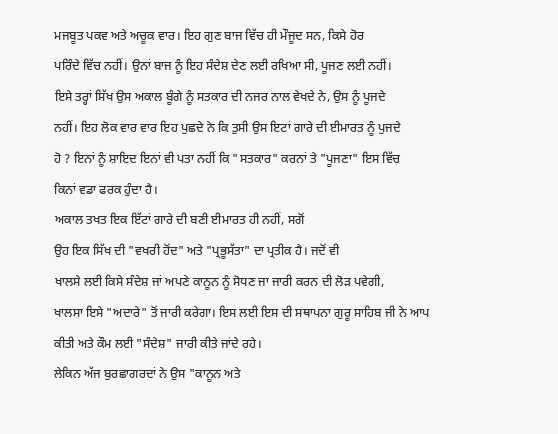ਮਜਬੂਤ ਪਕਵ ਅਤੇ ਅਚੂਕ ਵਾਰ। ਇਹ ਗੁਣ ਬਾਜ ਵਿੱਚ ਹੀ ਮੌਜੂਦ ਸਨ, ਕਿਸੇ ਹੋਰ
ਪਰਿੰਦੇ ਵਿੱਚ ਨਹੀਂ। ਉਨਾਂ ਬਾਜ ਨੂੰ ਇਹ ਸੰਦੇਸ਼ ਦੇਣ ਲਈ ਰਖਿਆ ਸੀ, ਪੂਜਣ ਲਈ ਨਹੀਂ।
ਇਸੇ ਤਰ੍ਹਾਂ ਸਿੱਖ ਉਸ ਅਕਾਲ ਬੂੰਗੇ ਨੂੰ ਸਤਕਾਰ ਦੀ ਨਜਰ ਨਾਲ ਵੇਖਦੇ ਨੇ, ਉਸ ਨੂੰ ਪੂਜਦੇ
ਨਹੀਂ। ਇਹ ਲੋਕ ਵਾਰ ਵਾਰ ਇਹ ਪੁਛਦੇ ਨੇ ਕਿ ਤੁਸੀ ਉਸ ਇਟਾਂ ਗਾਰੇ ਦੀ ਈਮਾਰਤ ਨੂੰ ਪੁਜਦੇ
ਹੋ ? ਇਨਾਂ ਨੂੰ ਸ਼ਾਇਦ ਇਨਾਂ ਵੀ ਪਤਾ ਨਹੀਂ ਕਿ "ਸਤਕਾਰ" ਕਰਨਾਂ ਤੇ "ਪੂਜਣਾ" ਇਸ ਵਿੱਚ
ਕਿਨਾਂ ਵਡਾ ਫਰਕ ਹੁੰਦਾ ਹੈ।
ਅਕਾਲ ਤਖਤ ਇਕ ਇੱਟਾਂ ਗਾਰੇ ਦੀ ਬਣੀ ਈਮਾਰਤ ਹੀ ਨਹੀਂ, ਸਗੋਂ
ਉਹ ਇਕ ਸਿੱਖ ਦੀ "ਵਖਰੀ ਹੋਂਦ" ਅਤੇ "ਪ੍ਰਭੂਸੱਤਾ" ਦਾ ਪ੍ਰਤੀਕ ਹੈ। ਜਦੋਂ ਵੀ
ਖਾਲਸੇ ਲਈ ਕਿਸੇ ਸੰਦੇਸ਼ ਜਾਂ ਅਪਣੇ ਕਾਨੂਨ ਨੂੰ ਸੋਧਣ ਜਾ ਜਾਰੀ ਕਰਨ ਦੀ ਲੋੜ ਪਵੇਗੀ,
ਖਾਲਸਾ ਇਸੇ "ਅਦਾਰੇ" ਤੋਂ ਜਾਰੀ ਕਰੇਗਾ। ਇਸ ਲਈ ਇਸ ਦੀ ਸਥਾਪਨਾ ਗੁਰੂ ਸਾਹਿਬ ਜੀ ਨੇ ਆਪ
ਕੀਤੀ ਅਤੇ ਕੌਮ ਲਈ "ਸੰਦੇਸ਼" ਜਾਰੀ ਕੀਤੇ ਜਾਂਦੇ ਰਹੇ।
ਲੇਕਿਨ ਅੱਜ ਬੁਰਛਾਗਰਦਾਂ ਨੇ ਉਸ "ਕਾਨੂਨ ਅਤੇ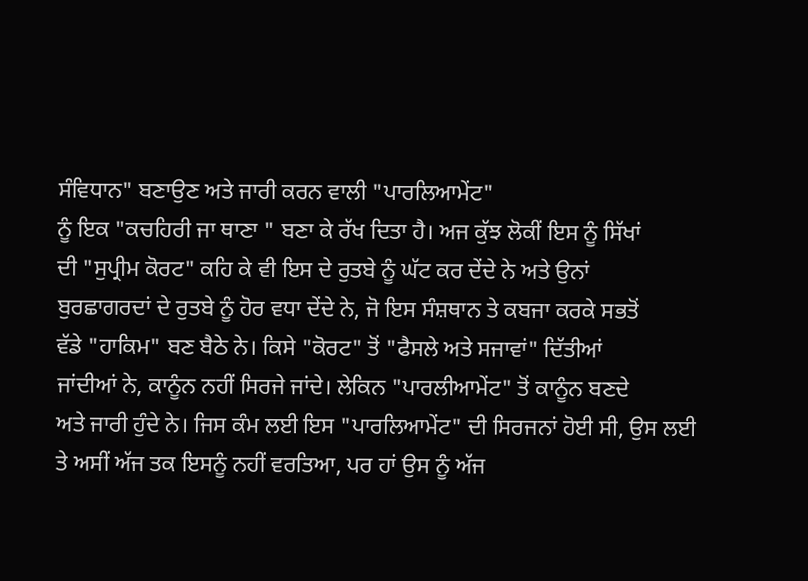ਸੰਵਿਧਾਨ" ਬਣਾਉਣ ਅਤੇ ਜਾਰੀ ਕਰਨ ਵਾਲੀ "ਪਾਰਲਿਆਮੇਂਟ"
ਨੂੰ ਇਕ "ਕਚਹਿਰੀ ਜਾ ਥਾਣਾ " ਬਣਾ ਕੇ ਰੱਖ ਦਿਤਾ ਹੈ। ਅਜ ਕੁੱਝ ਲੋਕੀਂ ਇਸ ਨੂੰ ਸਿੱਖਾਂ
ਦੀ "ਸੁਪ੍ਰੀਮ ਕੋਰਟ" ਕਹਿ ਕੇ ਵੀ ਇਸ ਦੇ ਰੁਤਬੇ ਨੂੰ ਘੱਟ ਕਰ ਦੇਂਦੇ ਨੇ ਅਤੇ ਉਨਾਂ
ਬੁਰਛਾਗਰਦਾਂ ਦੇ ਰੁਤਬੇ ਨੂੰ ਹੋਰ ਵਧਾ ਦੇਂਦੇ ਨੇ, ਜੋ ਇਸ ਸੰਸ਼ਥਾਨ ਤੇ ਕਬਜਾ ਕਰਕੇ ਸਭਤੋਂ
ਵੱਡੇ "ਹਾਕਿਮ" ਬਣ ਬੈਠੇ ਨੇ। ਕਿਸੇ "ਕੋਰਟ" ਤੋਂ "ਫੈਸਲੇ ਅਤੇ ਸਜਾਵਾਂ" ਦਿੱਤੀਆਂ
ਜਾਂਦੀਆਂ ਨੇ, ਕਾਨੂੰਨ ਨਹੀਂ ਸਿਰਜੇ ਜਾਂਦੇ। ਲੇਕਿਨ "ਪਾਰਲੀਆਮੇਂਟ" ਤੋਂ ਕਾਨੂੰਨ ਬਣਦੇ
ਅਤੇ ਜਾਰੀ ਹੁੰਦੇ ਨੇ। ਜਿਸ ਕੰਮ ਲਈ ਇਸ "ਪਾਰਲਿਆਮੇਂਟ" ਦੀ ਸਿਰਜਨਾਂ ਹੋਈ ਸੀ, ਉਸ ਲਈ
ਤੇ ਅਸੀਂ ਅੱਜ ਤਕ ਇਸਨੂੰ ਨਹੀਂ ਵਰਤਿਆ, ਪਰ ਹਾਂ ਉਸ ਨੂੰ ਅੱਜ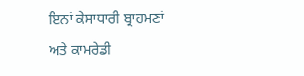ਇਨਾਂ ਕੇਸਾਧਾਰੀ ਬ੍ਰਾਹਮਣਾਂ
ਅਤੇ ਕਾਮਰੇਡੀ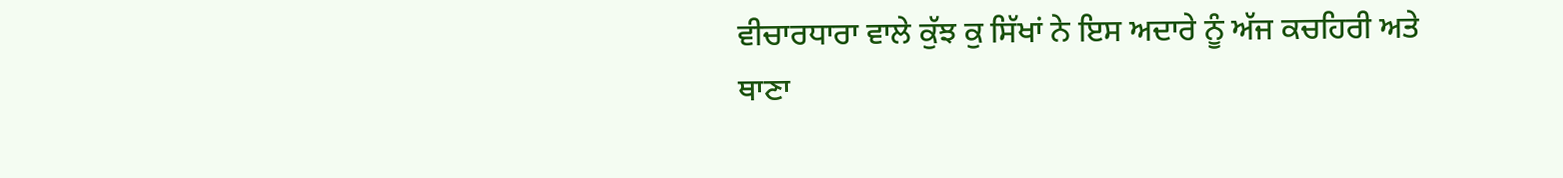ਵੀਚਾਰਧਾਰਾ ਵਾਲੇ ਕੁੱਝ ਕੁ ਸਿੱਖਾਂ ਨੇ ਇਸ ਅਦਾਰੇ ਨੂੰ ਅੱਜ ਕਚਹਿਰੀ ਅਤੇ
ਥਾਣਾ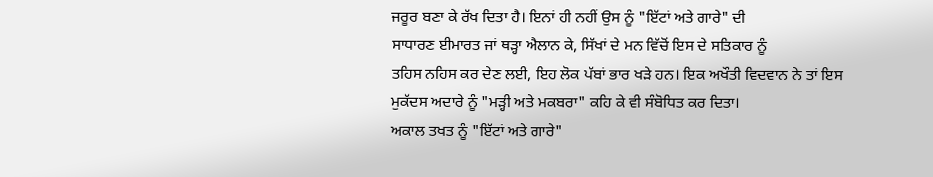ਜਰੂਰ ਬਣਾ ਕੇ ਰੱਖ ਦਿਤਾ ਹੈ। ਇਨਾਂ ਹੀ ਨਹੀਂ ਉਸ ਨੂੰ "ਇੱਟਾਂ ਅਤੇ ਗਾਰੇ" ਦੀ
ਸਾਧਾਰਣ ਈਮਾਰਤ ਜਾਂ ਥੜ੍ਹਾ ਐਲਾਨ ਕੇ, ਸਿੱਖਾਂ ਦੇ ਮਨ ਵਿੱਚੋਂ ਇਸ ਦੇ ਸਤਿਕਾਰ ਨੂੰ
ਤਹਿਸ ਨਹਿਸ ਕਰ ਦੇਣ ਲਈ, ਇਹ ਲੋਕ ਪੱਬਾਂ ਭਾਰ ਖੜੇ ਹਨ। ਇਕ ਅਖੌਤੀ ਵਿਦਵਾਨ ਨੇ ਤਾਂ ਇਸ
ਮੁਕੱਦਸ ਅਦਾਰੇ ਨੂੰ "ਮੜ੍ਹੀ ਅਤੇ ਮਕਬਰਾ" ਕਹਿ ਕੇ ਵੀ ਸੰਬੋਧਿਤ ਕਰ ਦਿਤਾ।
ਅਕਾਲ ਤਖਤ ਨੂੰ "ਇੱਟਾਂ ਅਤੇ ਗਾਰੇ"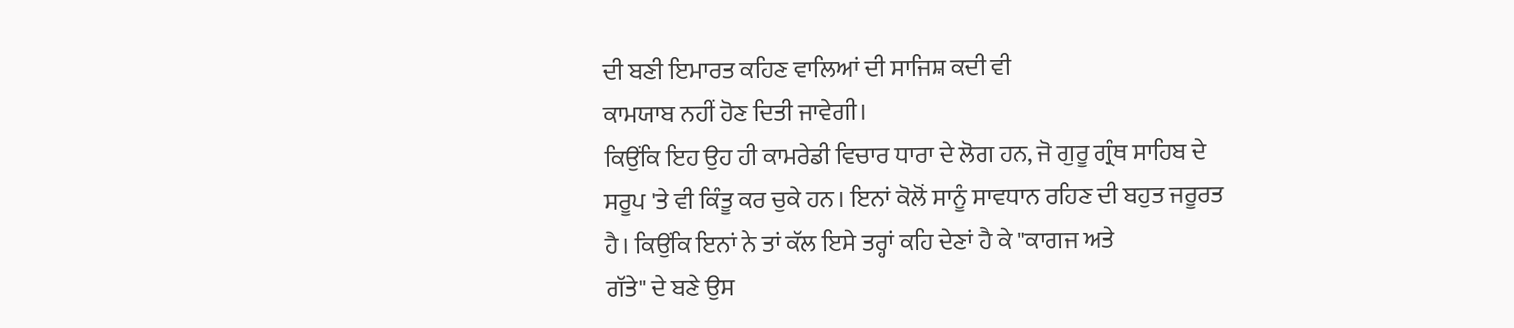ਦੀ ਬਣੀ ਇਮਾਰਤ ਕਹਿਣ ਵਾਲਿਆਂ ਦੀ ਸਾਜਿਸ਼ ਕਦੀ ਵੀ
ਕਾਮਯਾਬ ਨਹੀਂ ਹੋਣ ਦਿਤੀ ਜਾਵੇਗੀ।
ਕਿਉਂਕਿ ਇਹ ਉਹ ਹੀ ਕਾਮਰੇਡੀ ਵਿਚਾਰ ਧਾਰਾ ਦੇ ਲੋਗ ਹਨ, ਜੋ ਗੁਰੂ ਗ੍ਰੰਥ ਸਾਹਿਬ ਦੇ
ਸਰੂਪ 'ਤੇ ਵੀ ਕਿੰਤੂ ਕਰ ਚੁਕੇ ਹਨ। ਇਨਾਂ ਕੋਲੋਂ ਸਾਨੂੰ ਸਾਵਧਾਨ ਰਹਿਣ ਦੀ ਬਹੁਤ ਜਰੂਰਤ
ਹੈ। ਕਿਉਂਕਿ ਇਨਾਂ ਨੇ ਤਾਂ ਕੱਲ ਇਸੇ ਤਰ੍ਹਾਂ ਕਹਿ ਦੇਣਾਂ ਹੈ ਕੇ "ਕਾਗਜ ਅਤੇ
ਗੱਤੇ" ਦੇ ਬਣੇ ਉਸ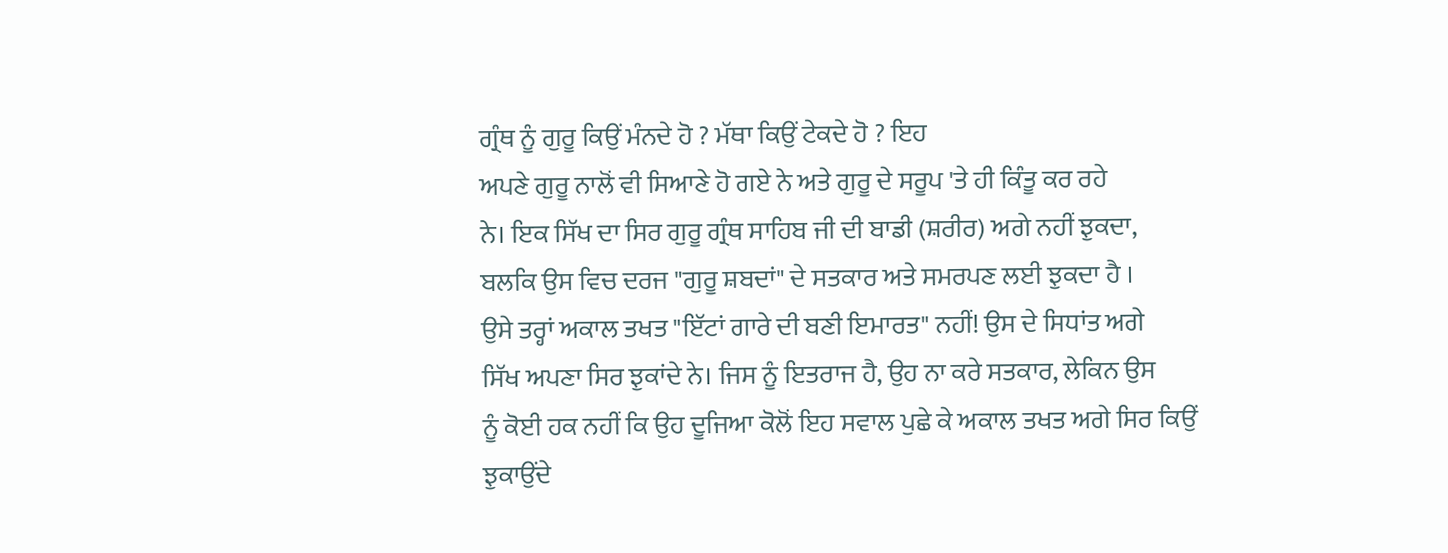ਗ੍ਰੰਥ ਨੂੰ ਗੁਰੂ ਕਿਉਂ ਮੰਨਦੇ ਹੋ ? ਮੱਥਾ ਕਿਉਂ ਟੇਕਦੇ ਹੋ ? ਇਹ
ਅਪਣੇ ਗੁਰੂ ਨਾਲੋਂ ਵੀ ਸਿਆਣੇ ਹੋ ਗਏ ਨੇ ਅਤੇ ਗੁਰੂ ਦੇ ਸਰੂਪ 'ਤੇ ਹੀ ਕਿੰਤੂ ਕਰ ਰਹੇ
ਨੇ। ਇਕ ਸਿੱਖ ਦਾ ਸਿਰ ਗੁਰੂ ਗ੍ਰੰਥ ਸਾਹਿਬ ਜੀ ਦੀ ਬਾਡੀ (ਸ਼ਰੀਰ) ਅਗੇ ਨਹੀਂ ਝੁਕਦਾ,
ਬਲਕਿ ਉਸ ਵਿਚ ਦਰਜ "ਗੁਰੂ ਸ਼ਬਦਾਂ" ਦੇ ਸਤਕਾਰ ਅਤੇ ਸਮਰਪਣ ਲਈ ਝੁਕਦਾ ਹੈ ।
ਉਸੇ ਤਰ੍ਹਾਂ ਅਕਾਲ ਤਖਤ "ਇੱਟਾਂ ਗਾਰੇ ਦੀ ਬਣੀ ਇਮਾਰਤ" ਨਹੀਂ! ਉਸ ਦੇ ਸਿਧਾਂਤ ਅਗੇ
ਸਿੱਖ ਅਪਣਾ ਸਿਰ ਝੁਕਾਂਦੇ ਨੇ। ਜਿਸ ਨੂੰ ਇਤਰਾਜ ਹੈ, ਉਹ ਨਾ ਕਰੇ ਸਤਕਾਰ, ਲੇਕਿਨ ਉਸ
ਨੂੰ ਕੋਈ ਹਕ ਨਹੀਂ ਕਿ ਉਹ ਦੂਜਿਆ ਕੋਲੋਂ ਇਹ ਸਵਾਲ ਪੁਛੇ ਕੇ ਅਕਾਲ ਤਖਤ ਅਗੇ ਸਿਰ ਕਿਉਂ
ਝੁਕਾਉਂਦੇ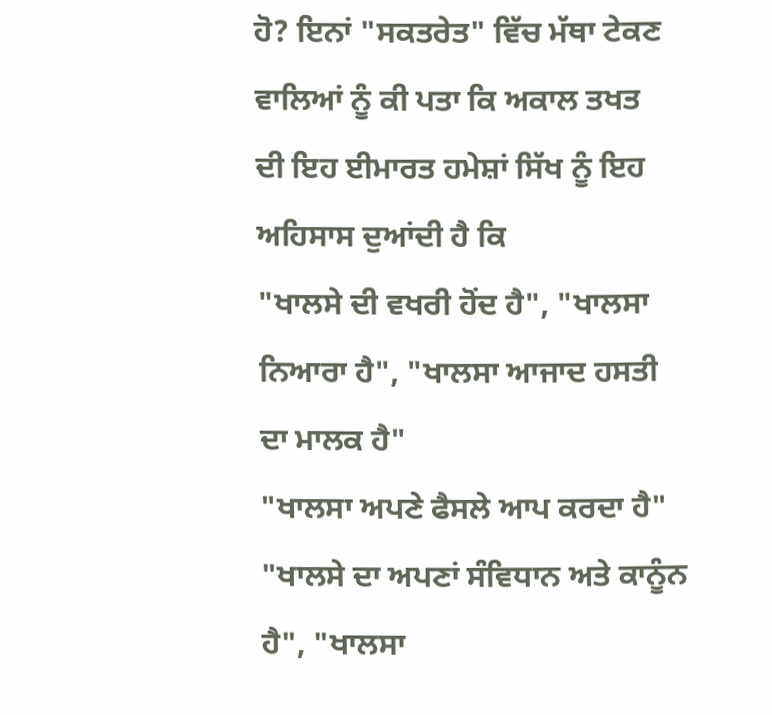ਹੋ? ਇਨਾਂ "ਸਕਤਰੇਤ" ਵਿੱਚ ਮੱਥਾ ਟੇਕਣ ਵਾਲਿਆਂ ਨੂੰ ਕੀ ਪਤਾ ਕਿ ਅਕਾਲ ਤਖਤ
ਦੀ ਇਹ ਈਮਾਰਤ ਹਮੇਸ਼ਾਂ ਸਿੱਖ ਨੂੰ ਇਹ ਅਹਿਸਾਸ ਦੁਆਂਦੀ ਹੈ ਕਿ
"ਖਾਲਸੇ ਦੀ ਵਖਰੀ ਹੋਂਦ ਹੈ", "ਖਾਲਸਾ ਨਿਆਰਾ ਹੈ", "ਖਾਲਸਾ ਆਜਾਦ ਹਸਤੀ ਦਾ ਮਾਲਕ ਹੈ"
"ਖਾਲਸਾ ਅਪਣੇ ਫੈਸਲੇ ਆਪ ਕਰਦਾ ਹੈ"
"ਖਾਲਸੇ ਦਾ ਅਪਣਾਂ ਸੰਵਿਧਾਨ ਅਤੇ ਕਾਨੂੰਨ ਹੈ", "ਖਾਲਸਾ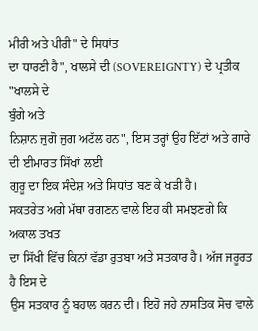ਮੀਰੀ ਅਤੇ ਪੀਰੀ" ਦੇ ਸਿਧਾਂਤ
ਦਾ ਧਾਰਣੀ ਹੈ", ਖਾਲਸੇ ਦੀ (SOVEREIGNTY) ਦੇ ਪ੍ਰਤੀਕ "ਖਾਲਸੇ ਦੇ
ਬੁੰਗੇ ਅਤੇ
ਨਿਸ਼ਾਨ ਜੁਗੋ ਜੁਗ ਅਟੱਲ ਹਨ", ਇਸ ਤਰ੍ਹਾਂ ਉਹ ਇੱਟਾਂ ਅਤੇ ਗਾਰੇ ਦੀ ਈਮਾਰਤ ਸਿੱਖਾਂ ਲਈ
ਗੁਰੂ ਦਾ ਇਕ ਸੰਦੇਸ਼ ਅਤੇ ਸਿਧਾਂਤ ਬਣ ਕੇ ਖੜੀ ਹੈ।
ਸਕਤਰੇਤ ਅਗੇ ਮੱਥਾ ਰਗਣਨ ਵਾਲੇ ਇਹ ਕੀ ਸਮਝਣਗੇ ਕਿ ਅਕਾਲ ਤਖਤ
ਦਾ ਸਿੱਖੀ ਵਿੱਚ ਕਿਨਾਂ ਵੱਡਾ ਰੁਤਬਾ ਅਤੇ ਸਤਕਾਰ ਹੈ। ਅੱਜ ਜਰੂਰਤ ਹੈ ਇਸ ਦੇ
ਉਸ ਸਤਕਾਰ ਨੂੰ ਬਹਾਲ ਕਰਨ ਦੀ। ਇਹੋ ਜਹੇ ਨਾਸਤਿਕ ਸੋਚ ਵਾਲੇ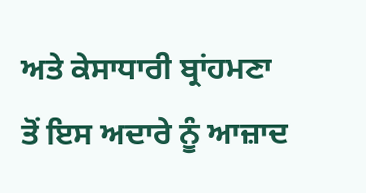ਅਤੇ ਕੇਸਾਧਾਰੀ ਬ੍ਰਾਂਹਮਣਾ
ਤੋਂ ਇਸ ਅਦਾਰੇ ਨੂੰ ਆਜ਼ਾਦ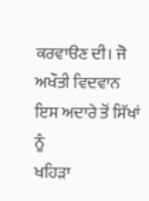ਕਰਵਾੳਣ ਦੀ। ਜੋ ਅਖੌਤੀ ਵਿਦਵਾਨ ਇਸ ਅਦਾਰੇ ਤੋਂ ਸਿੱਖਾਂ ਨੂੰ
ਖਹਿੜਾ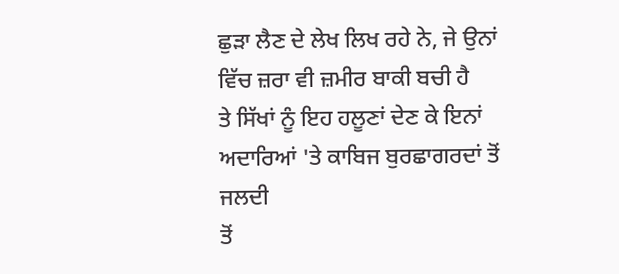ਛੁਡ਼ਾ ਲੈਣ ਦੇ ਲੇਖ ਲਿਖ ਰਹੇ ਨੇ, ਜੇ ਉਨਾਂ ਵਿੱਚ ਜ਼ਰਾ ਵੀ ਜ਼ਮੀਰ ਬਾਕੀ ਬਚੀ ਹੈ
ਤੇ ਸਿੱਖਾਂ ਨੂੰ ਇਹ ਹਲੂਣਾਂ ਦੇਣ ਕੇ ਇਨਾਂ ਅਦਾਰਿਆਂ 'ਤੇ ਕਾਬਿਜ ਬੁਰਛਾਗਰਦਾਂ ਤੋਂ ਜਲਦੀ
ਤੋਂ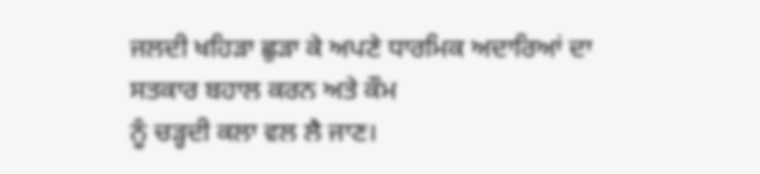ਜਲਦੀ ਖਹਿੜਾ ਛੁਡ਼ਾ ਕੇ ਅਪਣੇ ਧਾਰਮਿਕ ਅਦਾਰਿਆਂ ਦਾ ਸਤਕਾਰ ਬਹਾਲ ਕਰਨ ਅਤੇ ਕੌਮ
ਨੂੰ ਚੜ੍ਹਦੀ ਕਲਾ ਵਲ ਲੈ ਜਾਣ।